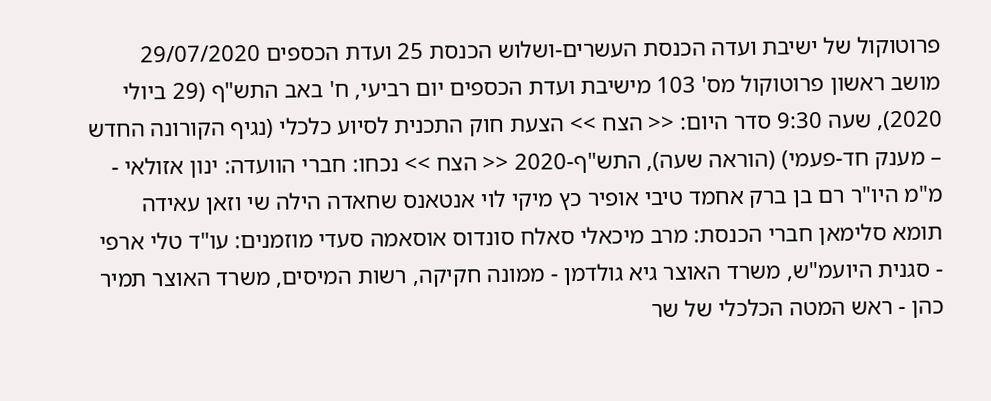פרוטוקול של ישיבת ועדה הכנסת העשרים-ושלוש הכנסת 25 ועדת הכספים 29/07/2020 מושב ראשון פרוטוקול מס' 103 מישיבת ועדת הכספים יום רביעי, ח' באב התש"ף (29 ביולי 2020), שעה 9:30 סדר היום: << הצח >> הצעת חוק התכנית לסיוע כלכלי (נגיף הקורונה החדש – מענק חד-פעמי) (הוראה שעה), התש"ף-2020 << הצח >> נכחו: חברי הוועדה: ינון אזולאי - מ"מ היו"ר רם בן ברק אחמד טיבי אופיר כץ מיקי לוי אנטאנס שחאדה הילה שי וזאן עאידה תומא סלימאן חברי הכנסת: מרב מיכאלי סאלח סונדוס אוסאמה סעדי מוזמנים: עו"ד טלי ארפי - סגנית היועמ"ש, משרד האוצר גיא גולדמן - ממונה חקיקה, רשות המיסים, משרד האוצר תמיר כהן - ראש המטה הכלכלי של שר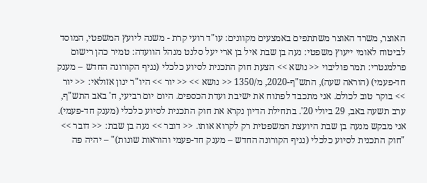האוצר, משרד האוצר משתתפים באמצעים מקוונים: עו"ד רועי קרת - משנה ליועץ המשפטי, המוסד לביטוח לאומי ייעוץ משפטי: נעה בן שבת איל בן ארי יעל סלנט מנהל הוועדה: טמיר כהן רישום פרלמנטרי: תמר פוליבוי << נושא >> הצעת חוק התכנית לסיוע כלכלי (נגיף הקורונה החדש – מענק חד-פעמי) (הוראה שעה), התש"ף-2020, מ/1350 << נושא >> << יור >> היו"ר ינון אזולאי: << יור >> בוקר טוב לכולם. אני מתכבד לפתוח את ישיבת ועדת הכספים. היום יום רביעי, ח' באב התש"ף, ערב תשעה באב, 29 ביולי 20'. בתחילת הדיון נקרא את חוק התכנית לסיוע כלכלי (מענק חד-פעמי). אני מבקש מנעה בן שבת היועצת המשפטית רק לקרוא אותו. << דובר >> נעה בן שבת: << דובר >> "חוק התכנית לסיוע כלכלי (נגיף הקורונה החדש – מענק חד-פעמי והוראות שונות)" – יהיה פה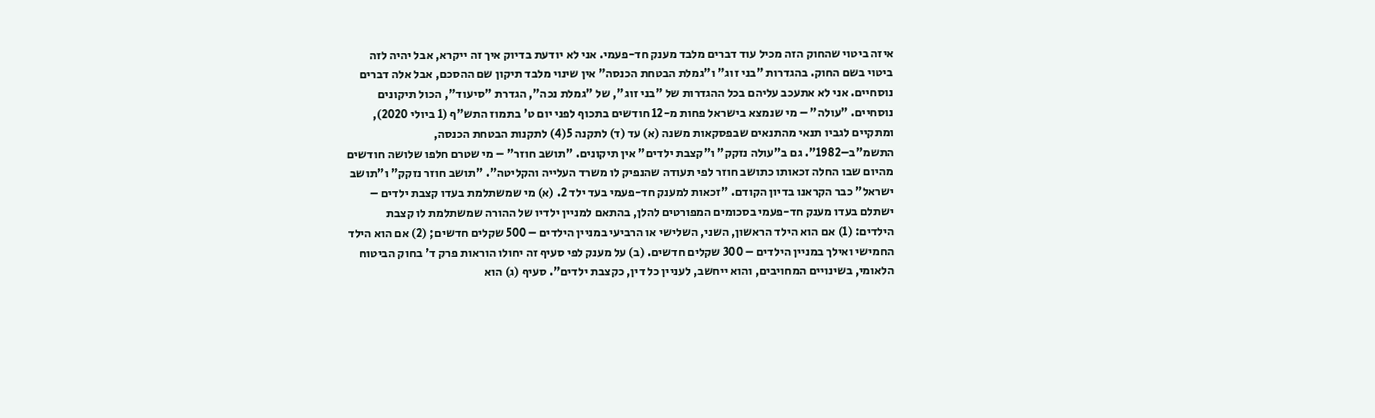איזה ביטוי שהחוק הזה מכיל עוד דברים מלבד מענק חד-פעמי. אני לא יודעת בדיוק איך זה ייקרא, אבל יהיה לזה ביטוי בשם החוק. בהגדרות "בני זוג" ו"גמלת הבטחת הכנסה" אין שינוי מלבד תיקון שם ההסכם, אבל אלה דברים נוסחיים. אני לא אתעכב עליהם בכל ההגדרות של "בני זוג", של "גמלת נכה", הגדרת "סיעוד", הכול תיקונים נוסחיים. "עולה" – מי שנמצא בישראל פחות מ-12 חודשים בתכוף לפני יום ט' בתמוז התש"ף (1 ביולי 2020), ומתקיים לגביו תנאי מהתנאים שבפסקאות משנה (א) עד (ד) לתקנה 5(4) לתקנות הבטחת הכנסה, התשמ"ב–1982". גם ב"עולה נזקק" ו"קצבת ילדים" אין תיקונים. "תושב חוזר" – מי שטרם חלפו שלושה חודשים מהיום שבו החלה זכאותו כתושב חוזר לפי תעודה שהנפיק לו משרד העלייה והקליטה". "תושב חוזר נזקק" ו"תושב ישראל" כבר הקראנו בדיון הקודם. "זכאות למענק חד-פעמי בעד ילד 2. (א) מי שמשתלמת בעדו קצבת ילדים – ישתלם בעדו מענק חד-פעמי בסכומים המפורטים להלן, בהתאם למניין ילדיו של ההורה שמשתלמת לו קצבת הילדים: (1) אם הוא הילד הראשון, השני, השלישי או הרביעי במניין הילדים – 500 שקלים חדשים; (2) אם הוא הילד החמישי ואילך במניין הילדים – 300 שקלים חדשים. (ב) על מענק לפי סעיף זה יחולו הוראות פרק ד' בחוק הביטוח הלאומי, בשינויים המחויבים, והוא ייחשב, לעניין כל דין, כקצבת ילדים". סעיף (ג) הוא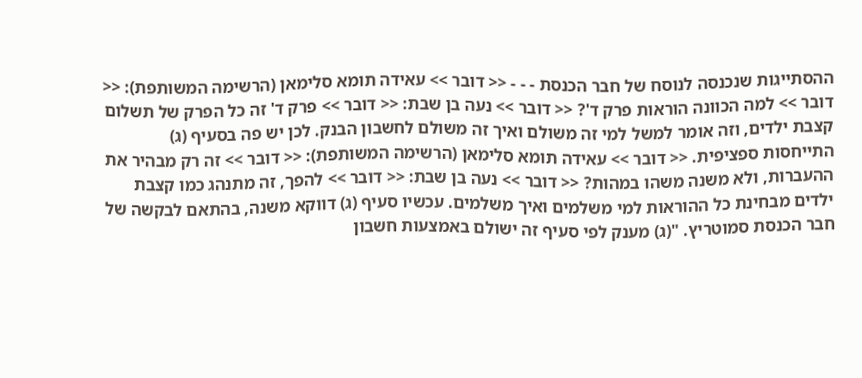ההסתייגות שנכנסה לנוסח של חבר הכנסת - - - << דובר >> עאידה תומא סלימאן (הרשימה המשותפת): << דובר >> למה הכוונה הוראות פרק ד'? << דובר >> נעה בן שבת: << דובר >> פרק ד' זה כל הפרק של תשלום קצבת ילדים, וזה אומר למשל למי זה משולם ואיך זה משולם לחשבון הבנק. לכן יש פה בסעיף (ג) התייחסות ספציפית. << דובר >> עאידה תומא סלימאן (הרשימה המשותפת): << דובר >> זה רק מבהיר את ההעברות, ולא משנה משהו במהות? << דובר >> נעה בן שבת: << דובר >> להפך, זה מתנהג כמו קצבת ילדים מבחינת כל ההוראות למי משלמים ואיך משלמים. עכשיו סעיף (ג) דווקא משנה, בהתאם לבקשה של חבר הכנסת סמוטריץ. "(ג) מענק לפי סעיף זה ישולם באמצעות חשבון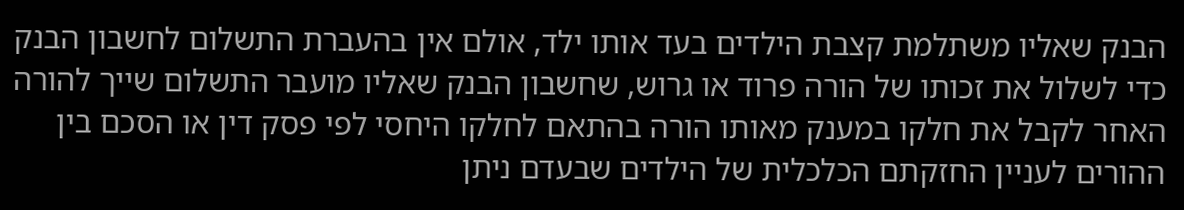הבנק שאליו משתלמת קצבת הילדים בעד אותו ילד, אולם אין בהעברת התשלום לחשבון הבנק כדי לשלול את זכותו של הורה פרוד או גרוש, שחשבון הבנק שאליו מועבר התשלום שייך להורה האחר לקבל את חלקו במענק מאותו הורה בהתאם לחלקו היחסי לפי פסק דין או הסכם בין ההורים לעניין החזקתם הכלכלית של הילדים שבעדם ניתן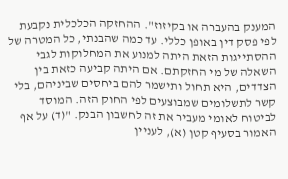המענק בהעברה או בקיזוז". ההחזקה הכלכלית נקבעת לפי פסק דין באופן כללי. עד כמה שהבנתי, כל המטרה של ההסתייגות הזאת היתה למנוע את המחלוקות לגבי השאלה של מי החזקתם. אם היתה קביעה כזאת בין הצדדים, היא תחול ותישמר להם ביחסים שביניהם, בלי קשר לתשלומים שמבוצעים לפי החוק הזה. המוסד לביטוח לאומי מעביר את זה לחשבון הבנק. "(ד) על אף האמור בסעיף קטן (א), לעניין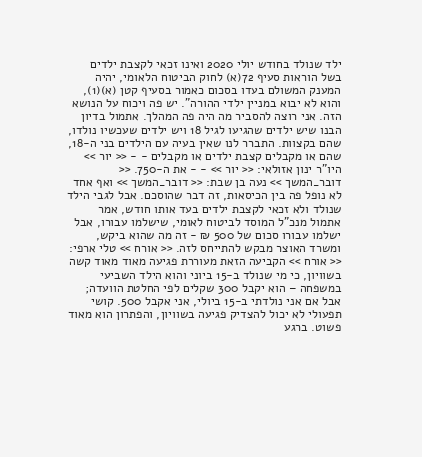ילד שנולד בחודש יולי 2020 ואינו זכאי לקצבת ילדים בשל הוראות סעיף 72(א) לחוק הביטוח הלאומי, יהיה המענק המשולם בעדו בסכום כאמור בסעיף קטן (א)(1), והוא לא יבוא במניין ילדי ההורה". יש פה ויכוח על הנושא הזה. אני רוצה להסביר מה היה פה המהלך. אתמול בדיון הבנו שיש ילדים שהגיעו לגיל 18 ויש ילדים שעכשיו נולדו, שהם בקצוות. התברר לנו שאין בעיה עם הילדים בני ה-18, שהם או מקבלים קצבת ילדים או מקבלים - - << יור >> היו"ר ינון אזולאי: << יור >> - - את ה-750. << דובר_המשך >> נעה בן שבת: << דובר_המשך >> ואף אחד לא נופל פה בין הכיסאות, זה דבר שהוסכם. אבל לגבי הילד שנולד ולא זכאי לקצבת ילדים בעד אותו חודש, אמר אתמול מנכ"ל המוסד לביטוח לאומי, שישלמו עבורו, אבל ישלמו עבורו סכום של 500 ₪ - זה מה שהוא ביקש, ומשרד האוצר מבקש להתייחס לזה. << אורח >> טלי ארפי: << אורח >> הקביעה הזאת מעוררת פגיעה מאוד מאוד קשה בשוויון, כי מי שנולד ב-15 ביוני והוא הילד השביעי במשפחה – הוא יקבל 300 שקלים לפי החלטת הוועדה; אבל אם אני נולדתי ב-15 ביולי, אני אקבל 500. קושי תפעולי לא יכול להצדיק פגיעה בשוויון, והפתרון הוא מאוד פשוט. ברגע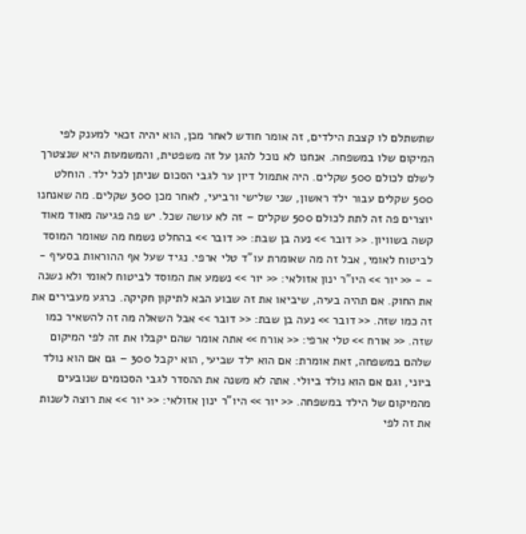שתשתלם לו קצבת הילדים, זה אומר חודש לאחר מכן, הוא יהיה זכאי למענק לפי המיקום שלו במשפחה. אנחנו לא נוכל להגן על זה משפטית, והמשמעות היא שנצטרך לשלם לכולם 500 שקלים. היה אתמול דיון ער לגבי הסכום שניתן לכל ילד. הוחלט 500 שקלים עבור ילד ראשון, שני שלישי ורביעי, לאחר מכן 300 שקלים. מה שאנחנו יוצרים פה זה לתת לכולם 500 שקלים – זה לא עושה שכל. יש פה פגיעה מאוד מאוד קשה בשוויון. << דובר >> נעה בן שבת: << דובר >> בהחלט נשמח מה שאומר המוסד לביטוח לאומי, אבל זה מה שאומרת עו"ד טלי ארפי. נגיד שעל אף ההוראות בסעיף - - - << יור >> היו"ר ינון אזולאי: << יור >> נשמע את המוסד לביטוח לאומי ולא נשנה את החוק. אם תהיה בעיה, שיביאו את זה שבוע הבא לתיקון חקיקה. כרגע מעבירים את זה כמו שזה. << דובר >> נעה בן שבת: << דובר >> אבל השאלה מה זה להשאיר כמו שזה. << אורח >> טלי ארפי: << אורח >> אתה אומר שהם יקבלו את זה לפי המיקום שלהם במשפחה, זאת אומרת: אם הוא ילד שביעי, הוא יקבל 300 – גם אם הוא נולד ביוני, וגם אם הוא נולד ביולי. אתה לא משנה את ההסדר לגבי הסכומים שנובעים מהמיקום של הילד במשפחה. << יור >> היו"ר ינון אזולאי: << יור >> את רוצה לשנות את זה לפי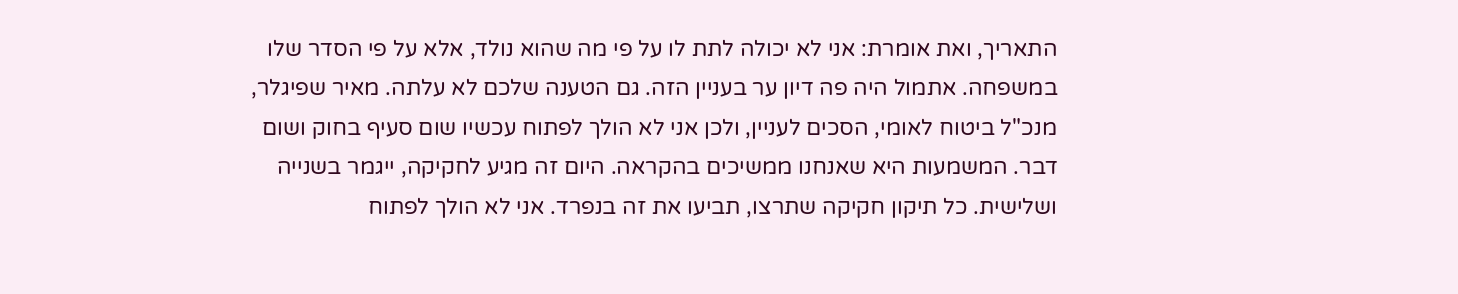התאריך, ואת אומרת: אני לא יכולה לתת לו על פי מה שהוא נולד, אלא על פי הסדר שלו במשפחה. אתמול היה פה דיון ער בעניין הזה. גם הטענה שלכם לא עלתה. מאיר שפיגלר, מנכ"ל ביטוח לאומי, הסכים לעניין, ולכן אני לא הולך לפתוח עכשיו שום סעיף בחוק ושום דבר. המשמעות היא שאנחנו ממשיכים בהקראה. היום זה מגיע לחקיקה, ייגמר בשנייה ושלישית. כל תיקון חקיקה שתרצו, תביעו את זה בנפרד. אני לא הולך לפתוח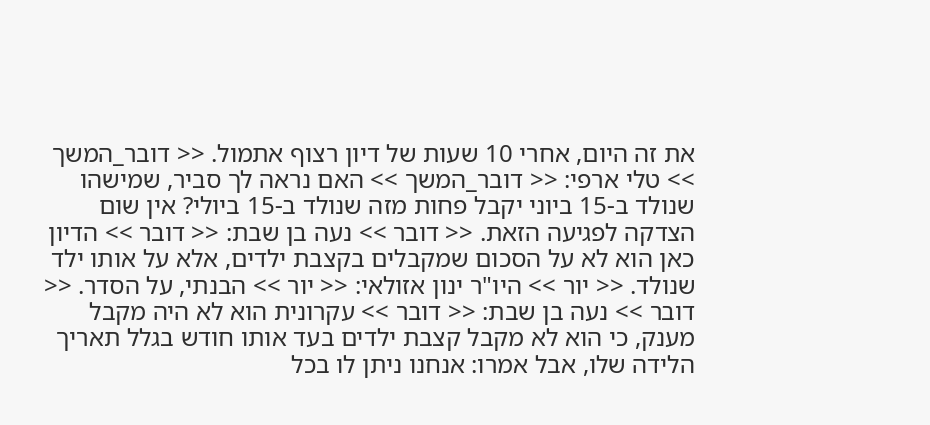את זה היום, אחרי 10 שעות של דיון רצוף אתמול. << דובר_המשך >> טלי ארפי: << דובר_המשך >> האם נראה לך סביר, שמישהו שנולד ב-15 ביוני יקבל פחות מזה שנולד ב-15 ביולי? אין שום הצדקה לפגיעה הזאת. << דובר >> נעה בן שבת: << דובר >> הדיון כאן הוא לא על הסכום שמקבלים בקצבת ילדים, אלא על אותו ילד שנולד. << יור >> היו"ר ינון אזולאי: << יור >> הבנתי, על הסדר. << דובר >> נעה בן שבת: << דובר >> עקרונית הוא לא היה מקבל מענק, כי הוא לא מקבל קצבת ילדים בעד אותו חודש בגלל תאריך הלידה שלו, אבל אמרו: אנחנו ניתן לו בכל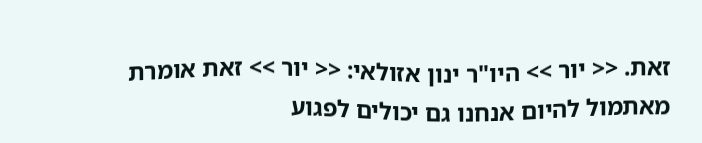זאת. << יור >> היו"ר ינון אזולאי: << יור >> זאת אומרת מאתמול להיום אנחנו גם יכולים לפגוע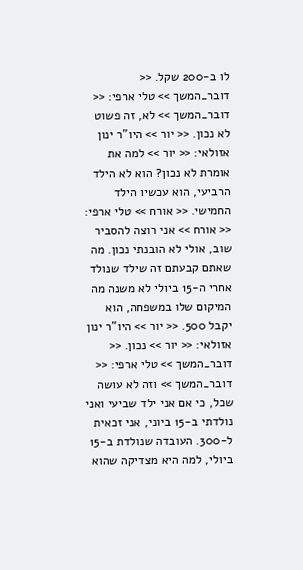לו ב-200 שקל. << דובר_המשך >> טלי ארפי: << דובר_המשך >> לא, זה פשוט לא נכון. << יור >> היו"ר ינון אזולאי: << יור >> למה את אומרת לא נכון? הוא לא הילד הרביעי, הוא עכשיו הילד החמישי. << אורח >> טלי ארפי: << אורח >> אני רוצה להסביר שוב, אולי לא הובנתי נכון. מה שאתם קבעתם זה שילד שנולד אחרי ה-15 ביולי לא משנה מה המיקום שלו במשפחה, הוא יקבל 500. << יור >> היו"ר ינון אזולאי: << יור >> נכון. << דובר_המשך >> טלי ארפי: << דובר_המשך >> וזה לא עושה שכל, כי אם אני ילד שביעי ואני נולדתי ב-15 ביוני, אני זכאית ל-300. העובדה שנולדת ב-15 ביולי, למה היא מצדיקה שהוא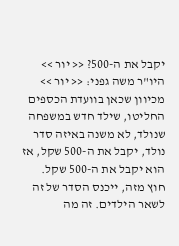יקבל את ה-500? << יור >> היו"ר משה גפני: << יור >> מכיוון שכאן בוועדת הכספים החליטו, שילד חדש במשפחה שנולד, לא משנה באיזה סדר נולד, יקבל את ה-500 שקל, אז הוא יקבל את ה-500 שקל. חוץ מזה, ייכנס הסדר של זה לשאר הילדים. זה מה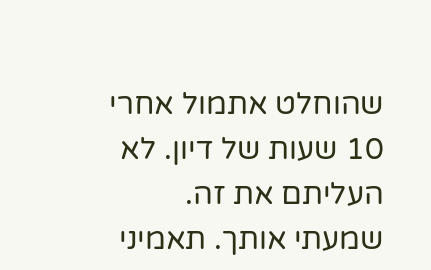שהוחלט אתמול אחרי 10 שעות של דיון. לא העליתם את זה. שמעתי אותך. תאמיני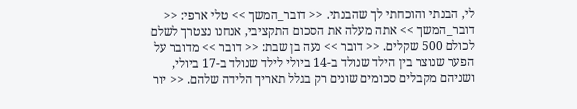לי, הבנתי והוכחתי לך שהבנתי. << דובר_המשך >> טלי ארפי: << דובר_המשך >> אתה מעלה את הסכום התקציבי, אנחנו נצטרך לשלם לכולם 500 שקלים. << דובר >> נעה בן שבת: << דובר >> מדובר על הפער שנוצר בין הילד שנולד ב-14 ביולי לילד שנולד ב-17 ביולי, ושניהם מקבלים סכומים שונים רק בגלל תאריך הלידה שלהם. << יור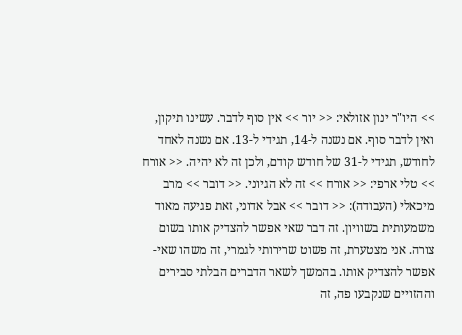>> היו"ר ינון אזולאי: << יור >> אין סוף לדבר. עשינו תיקון, ואין לדבר סוף. אם נשנה ל-14, תגידי ל-13. אם נשנה לאחד לחודש, תגידי ל-31 של חודש קודם, ולכן זה לא יהיה. << אורח >> טלי ארפי: << אורח >> זה לא הגיוני. << דובר >> מרב מיכאלי (העבודה): << דובר >> אבל אדוני, זאת פגיעה מאוד משמעותית בשוויון. זה דבר שאי אפשר להצדיק אותו בשום צורה. אני מצטערת, זה פשוט שרירותי לגמרי, זה משהו שאי-אפשר להצדיק אותו. בהמשך לשאר הדברים הבלתי סבירים וההזויים שנקבעו פה, זה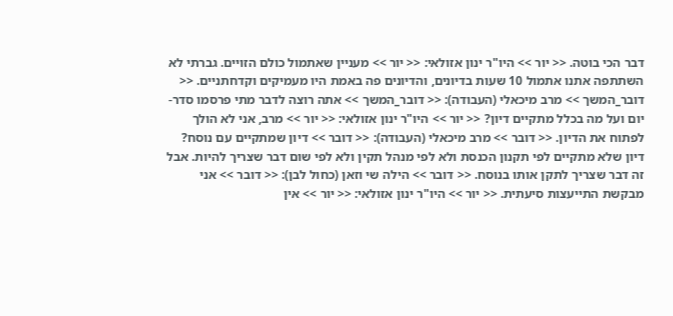דבר הכי בוטה. << יור >> היו"ר ינון אזולאי: << יור >> מעניין שאתמול כולם הזויים. גברתי לא השתתפה אתנו אתמול 10 שעות בדיונים, והדיונים פה באמת היו מעמיקים וקדחתניים. << דובר_המשך >> מרב מיכאלי (העבודה): << דובר_המשך >> אתה רוצה לדבר מתי פרסמו סדר-יום ועל מה בכלל מתקיים דיון? << יור >> היו"ר ינון אזולאי: << יור >> מרב, אני לא הולך לפתוח את הדיון. << דובר >> מרב מיכאלי (העבודה): << דובר >> דיון שמתקיים עם נוסח? דיון שלא מתקיים לפי תקנון הכנסת ולא לפי מנהל תקין ולא לפי שום דבר שצריך להיות. אבל זה דבר שצריך לתקן אותו בנוסח. << דובר >> הילה שי וזאן (כחול לבן): << דובר >> אני מבקשת התייעצות סיעתית. << יור >> היו"ר ינון אזולאי: << יור >> אין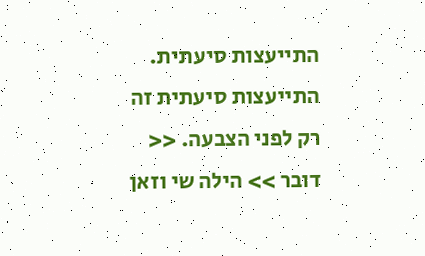התייעצות סיעתית. התייעצות סיעתית זה רק לפני הצבעה. << דובר >> הילה שי וזאן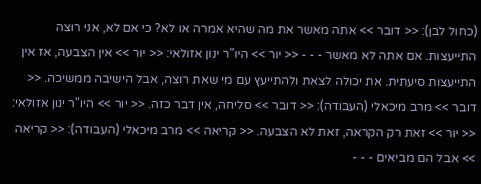(כחול לבן): << דובר >> אתה מאשר את מה שהיא אמרה או לא? כי אם לא, אני רוצה התייעצות. אם אתה לא מאשר - - - << יור >> היו"ר ינון אזולאי: << יור >> אין הצבעה, אז אין התייעצות סיעתית. את יכולה לצאת ולהתייעץ עם מי שאת רוצה, אבל הישיבה ממשיכה. << דובר >> מרב מיכאלי (העבודה): << דובר >> סליחה, אין דבר כזה. << יור >> היו"ר ינון אזולאי: << יור >> זאת רק הקראה, זאת לא הצבעה. << קריאה >> מרב מיכאלי (העבודה): << קריאה >> אבל הם מביאים - - -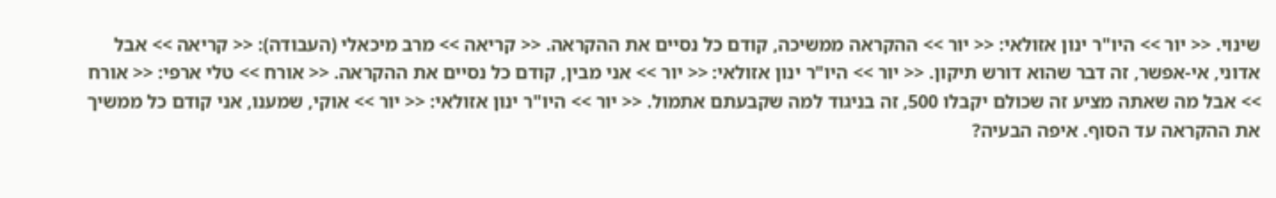שינוי. << יור >> היו"ר ינון אזולאי: << יור >> ההקראה ממשיכה, קודם כל נסיים את ההקראה. << קריאה >> מרב מיכאלי (העבודה): << קריאה >> אבל אדוני, אי-אפשר, זה דבר שהוא דורש תיקון. << יור >> היו"ר ינון אזולאי: << יור >> אני מבין, קודם כל נסיים את ההקראה. << אורח >> טלי ארפי: << אורח >> אבל מה שאתה מציע זה שכולם יקבלו 500, זה בניגוד למה שקבעתם אתמול. << יור >> היו"ר ינון אזולאי: << יור >> אוקי, שמענו, אני קודם כל ממשיך את ההקראה עד הסוף. איפה הבעיה?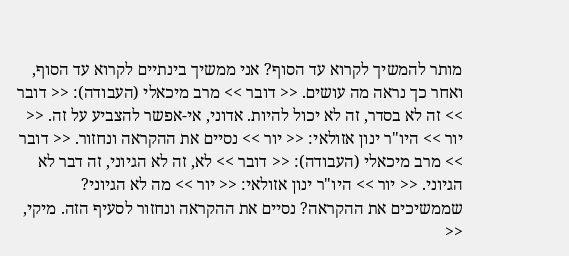מותר להמשיך לקרוא עד הסוף? אני ממשיך בינתיים לקרוא עד הסוף, ואחר כך נראה מה עושים. << דובר >> מרב מיכאלי (העבודה): << דובר >> זה לא בסדר, זה לא יכול להיות. אדוני, אי-אפשר להצביע על זה. << יור >> היו"ר ינון אזולאי: << יור >> נסיים את ההקראה ונחזור. << דובר >> מרב מיכאלי (העבודה): << דובר >> לא, זה לא הגיוני, זה דבר לא הגיוני. << יור >> היו"ר ינון אזולאי: << יור >> מה לא הגיוני? שממשיכים את ההקראה? נסיים את ההקראה ונחזור לסעיף הזה. מיקי, <<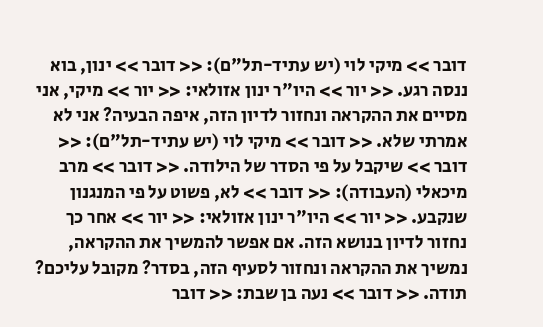דובר >> מיקי לוי (יש עתיד-תל"ם): << דובר >> ינון, בוא ננסה רגע. << יור >> היו"ר ינון אזולאי: << יור >> מיקי, אני מסיים את ההקראה ונחזור לדיון הזה, איפה הבעיה? אני לא אמרתי שלא. << דובר >> מיקי לוי (יש עתיד-תל"ם): << דובר >> שיקבל על פי הסדר של הילודה. << דובר >> מרב מיכאלי (העבודה): << דובר >> לא, פשוט על פי המנגנון שנקבע. << יור >> היו"ר ינון אזולאי: << יור >> אחר כך נחזור לדיון בנושא הזה. אם אפשר להמשיך את ההקראה, נמשיך את ההקראה ונחזור לסעיף הזה, בסדר? מקובל עליכם? תודה. << דובר >> נעה בן שבת: << דובר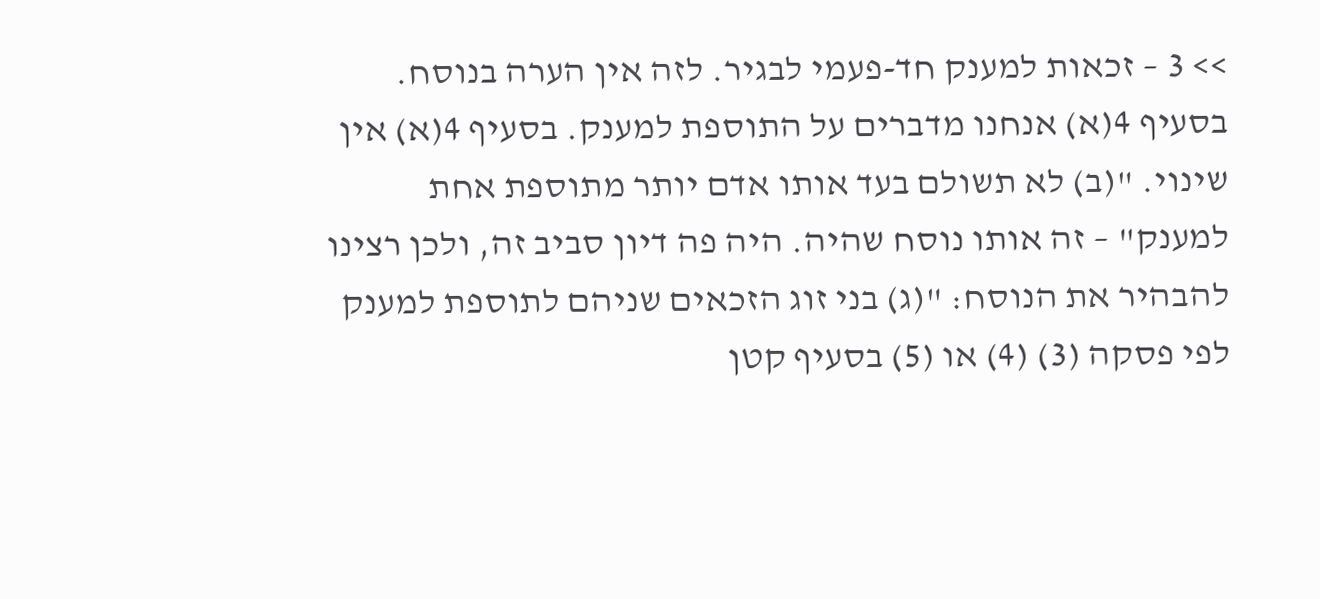>> 3 – זכאות למענק חד-פעמי לבגיר. לזה אין הערה בנוסח. בסעיף 4(א) אנחנו מדברים על התוספת למענק. בסעיף 4(א) אין שינוי. "(ב) לא תשולם בעד אותו אדם יותר מתוספת אחת למענק" – זה אותו נוסח שהיה. היה פה דיון סביב זה, ולכן רצינו להבהיר את הנוסח: "(ג) בני זוג הזכאים שניהם לתוספת למענק לפי פסקה (3) (4) או (5) בסעיף קטן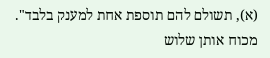(א), תשולם להם תוספת אחת למענק בלבד". מכוח אותן שלוש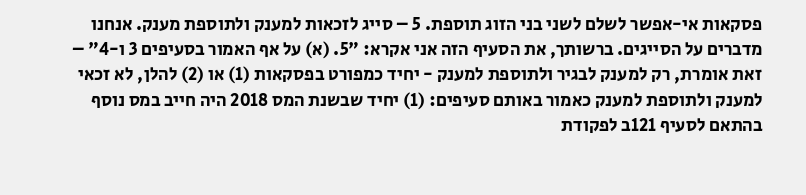פסקאות אי-אפשר לשלם לשני בני הזוג תוספת. 5 – סייג לזכאות למענק ולתוספת מענק. אנחנו מדברים על הסייגים. ברשותך, את הסעיף הזה אני אקרא: "5. (א) על אף האמור בסעיפים 3 ו-4" – זאת אומרת, רק למענק לבגיר ולתוספת למענק - יחיד כמפורט בפסקאות (1) או (2) להלן, לא זכאי למענק ולתוספת למענק כאמור באותם סעיפים: (1) יחיד שבשנת המס 2018 היה חייב במס נוסף בהתאם לסעיף 121ב לפקודת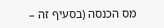מס הכנסה (בסעיף זה –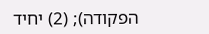הפקודה); (2) יחיד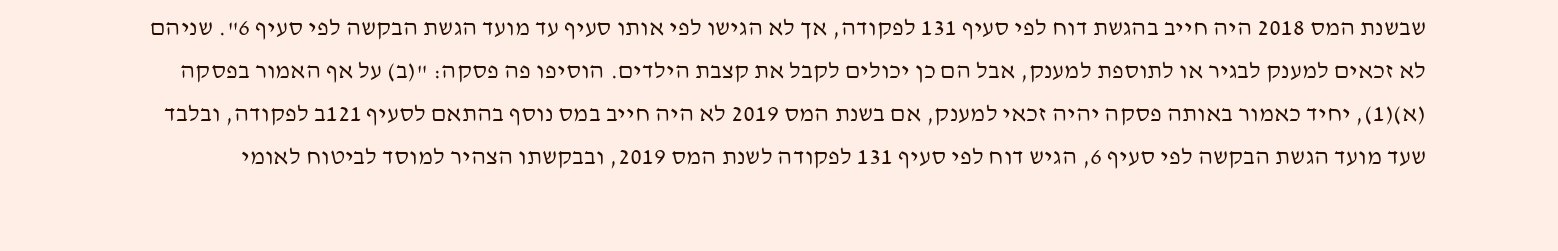שבשנת המס 2018 היה חייב בהגשת דוח לפי סעיף 131 לפקודה, אך לא הגישו לפי אותו סעיף עד מועד הגשת הבקשה לפי סעיף 6". שניהם לא זכאים למענק לבגיר או לתוספת למענק, אבל הם כן יכולים לקבל את קצבת הילדים. הוסיפו פה פסקה: "(ב) על אף האמור בפסקה (א)(1), יחיד כאמור באותה פסקה יהיה זכאי למענק, אם בשנת המס 2019 לא היה חייב במס נוסף בהתאם לסעיף 121ב לפקודה, ובלבד שעד מועד הגשת הבקשה לפי סעיף 6, הגיש דוח לפי סעיף 131 לפקודה לשנת המס 2019, ובבקשתו הצהיר למוסד לביטוח לאומי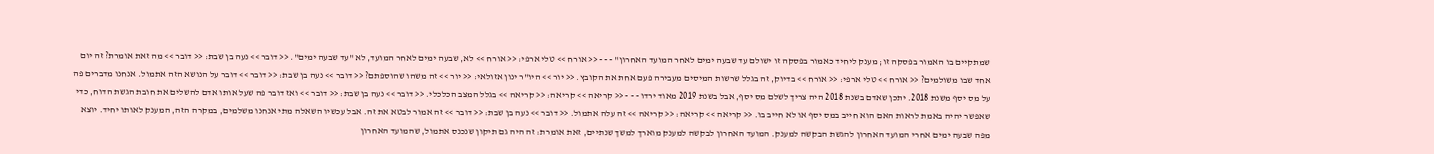שמתקיים בו האמור בפסקה זו; מענק ליחיד כאמור בפסקה זו ישולם עד שבעה ימים לאחר המועד האחרון" - - - << אורח >> טלי ארפי: << אורח >> לא, שבעה ימים לאחר המועד, לא "עד שבעה ימים". << דובר >> נעה בן שבת: << דובר >> מה זאת אומרת? זה יום אחד שבו משולמים? << אורח >> טלי ארפי: << אורח >> בדיוק, זה בגלל שרשות המיסים מעבירה פעם אחת את הקובץ. << יור >> היו"ר ינון אזולאי: << יור >> זה משהו שהוספתם? << דובר >> נעה בן שבת: << דובר >> דובר על הנושא הזה אתמול. אנחנו מדברים פה על מס יסף משנת 2018. יתכן שאדם בשנת 2018 היה צריך לשלם מס יסף, אבל בשנת 2019 מאוד ירדו - - - << קריאה >> קריאה: << קריאה >> בגלל המצב הכלכלי. << דובר >> נעה בן שבת: << דובר >> ואז דובר פה שעל אותו אדם להשלים את חובת הגשת הדוח, כדי שאפשר יהיה באמת לראות האם הוא חייב במס יסף או לא חייב בו. << קריאה >> קריאה: << קריאה >> זה עלה אתמול. << דובר >> נעה בן שבת: << דובר >> זה אמור לבטא את זה. אבל עכשיו השאלה מתי אנחנו משלמים, במקרה הזה, המענק לאותו יחיד. יוצא מפה שבעה ימים אחרי המועד האחרון להגשת הבקשה למענק. המועד האחרון לבקשה למענק מוארך למשך שנתיים, זאת אומרת: זה היה גם תיקון שנכנס אתמול, שהמועד האחרון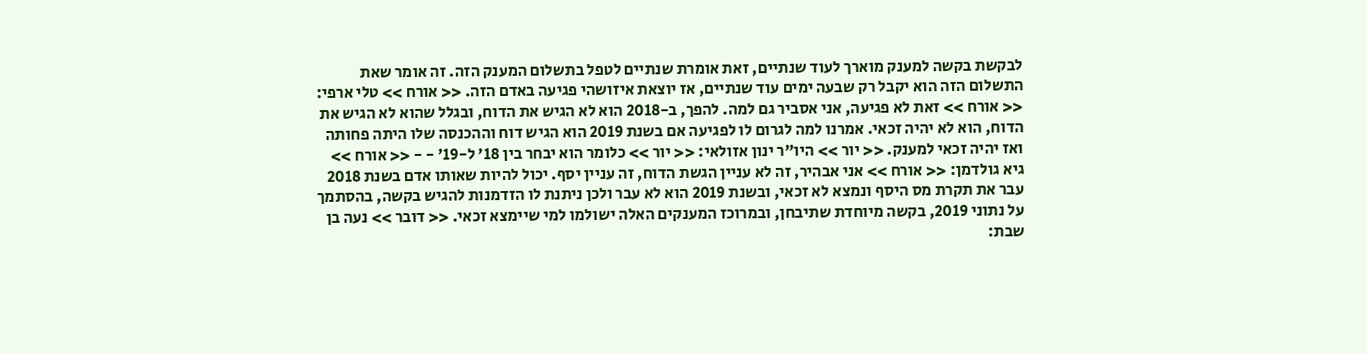לבקשת בקשה למענק מוארך לעוד שנתיים, זאת אומרת שנתיים לטפל בתשלום המענק הזה. זה אומר שאת התשלום הזה הוא יקבל רק שבעה ימים עוד שנתיים, אז יוצאת איזושהי פגיעה באדם הזה. << אורח >> טלי ארפי: << אורח >> זאת לא פגיעה, אני אסביר גם למה. להפך, ב-2018 הוא לא הגיש את הדוח, ובגלל שהוא לא הגיש את הדוח, הוא לא יהיה זכאי. אמרנו למה לגרום לו לפגיעה אם בשנת 2019 הוא הגיש דוח וההכנסה שלו היתה פחותה ואז יהיה זכאי למענק. << יור >> היו"ר ינון אזולאי: << יור >> כלומר הוא יבחר בין 18' ל-19' - - << אורח >> גיא גולדמן: << אורח >> אני אבהיר, זה לא עניין הגשת הדוח, זה עניין יסף. יכול להיות שאותו אדם בשנת 2018 עבר את תקרת מס היסף ונמצא לא זכאי, ובשנת 2019 הוא לא עבר ולכן ניתנת לו הזדמנות להגיש בקשה, בהסתמך על נתוני 2019, בקשה מיוחדת שתיבחן, ובמרוכז המענקים האלה ישולמו למי שיימצא זכאי. << דובר >> נעה בן שבת: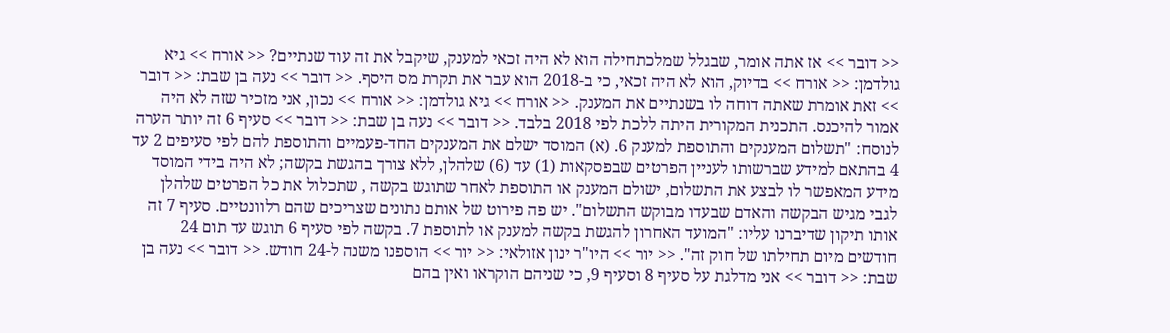<< דובר >> אז אתה אומר, שבגלל שמלכתחילה הוא לא היה זכאי למענק, שיקבל את זה עוד שנתיים? << אורח >> גיא גולדמן: << אורח >> בדיוק, הוא לא היה זכאי, כי ב-2018 הוא עבר את תקרת מס היסף. << דובר >> נעה בן שבת: << דובר >> זאת אומרת שאתה דוחה לו בשנתיים את המענק. << אורח >> גיא גולדמן: << אורח >> נכון, אני מזכיר שזה לא היה אמור להיכנס. התכנית המקורית היתה ללכת לפי 2018 בלבד. << דובר >> נעה בן שבת: << דובר >> סעיף 6 זה יותר הערה לנוסח: "תשלום המענקים והתוספת למענק 6. (א) המוסד ישלם את המענקים החד-פעמיים והתוספת להם לפי סעיפים 2 עד 4 בהתאם למידע שברשותו לעניין הפרטים שבפסקאות (1) עד (6) שלהלן, ללא צורך בהגשת בקשה; לא היה בידי המוסד מידע המאפשר לו לבצע את התשלום, ישולם המענק או התוספת לאחר שתוגש בקשה , שתכלול את כל הפרטים שלהלן לגבי מגיש הבקשה והאדם שבעדו מבוקש התשלום". יש פה פירוט של אותם נתונים שצריכים שהם רלוונטיים. סעיף 7 זה אותו תיקון שדיברנו עליו: "המועד האחרון להגשת בקשה למענק או לתוספת 7. בקשה לפי סעיף 6 תוגש עד תום 24 חודשים מיום תחילתו של חוק זה". << יור >> היו"ר ינון אזולאי: << יור >> הוספנו משנה ל-24 חודש. << דובר >> נעה בן שבת: << דובר >> אני מדלגת על סעיף 8 וסעיף 9, כי שניהם הוקראו ואין בהם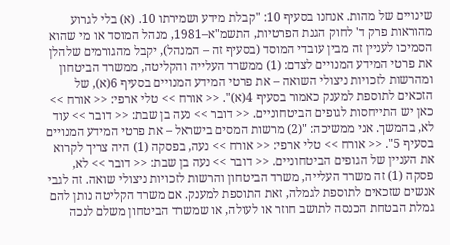שינויים של מהות. אנחנו בסעיף 10: "קבלת מידע ושמירתו 10. (א) בלי לגרוע מהוראות פרק ד' לחוק הגנת הפרטיות, התשמ"א–1981, מנהל המוסד או מי שהוא הסמיכו לעניין זה מבין עובדי המוסד (בסעיף זה – המנהל), יקבל מהגורמים שלהלן את פרטי המידע המנויים לצדם: (1) ממשרד העלייה והקליטה, ממשרד הביטחון ומהרשות לזכויות ניצולי השואה – את פרטי המידע המנויים בסעיף 6(א), של הזכאים לתוספת למענק כאמור בסעיף 4(א)". << אורח >> טלי ארפי: << אורח >> כאן יש התייחסות לגופים הביטחוניים. << דובר >> נעה בן שבת: << דובר >> עוד לא, בהמשך. אני ממשיכה: "(2) מרשות המסים בישראל – את פרטי המידע המנויים בסעיף 5". << אורח >> טלי ארפי: << אורח >> נעה, בפסקה (1) היה צריך לקרוא את העניין של הגופים הביטחוניים. << דובר >> נעה בן שבת: << דובר >> לא, פסקה (1) זה משרד העלייה, משרד הביטחון והרשות לזכויות ניצולי שואה. זה לגבי אנשים שזכאים לתוספת לגמלה, זאת התוספת למענק. אם משרד הקליטה נותן להם גמלת הבטחת הכנסה לתושב חוזר או לעולה, או שמשרד הביטחון משלם לנכה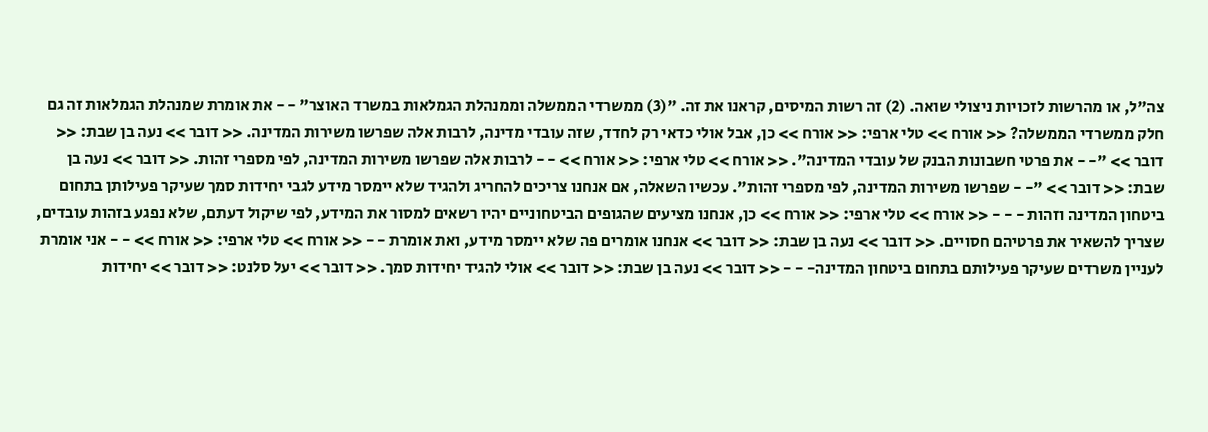צה"ל, או מהרשות לזכויות ניצולי שואה. (2) זה רשות המיסים, קראנו את זה. "(3) ממשרדי הממשלה וממנהלת הגמלאות במשרד האוצר" - - את אומרת שמנהלת הגמלאות זה גם חלק ממשרדי הממשלה? << אורח >> טלי ארפי: << אורח >> כן, אבל אולי כדאי רק לחדד, שזה עובדי מדינה, לרבות אלה שפרשו משירות המדינה. << דובר >> נעה בן שבת: << דובר >> "- - את פרטי חשבונות הבנק של עובדי המדינה". << אורח >> טלי ארפי: << אורח >> - - לרבות אלה שפרשו משירות המדינה, לפי מספרי זהות. << דובר >> נעה בן שבת: << דובר >> "- - שפרשו משירות המדינה, לפי מספרי זהות". עכשיו השאלה, אם אנחנו צריכים להחריג ולהגיד שלא יימסר מידע לגבי יחידות סמך שעיקר פעילותן בתחום ביטחון המדינה וזהות - - - << אורח >> טלי ארפי: << אורח >> כן, אנחנו מציעים שהגופים הביטחוניים יהיו רשאים למסור את המידע, לפי שיקול דעתם, שלא נפגע בזהות עובדים, שצריך להשאיר את פרטיהם חסויים. << דובר >> נעה בן שבת: << דובר >> אנחנו אומרים פה שלא יימסר מידע, ואת אומרת - - << אורח >> טלי ארפי: << אורח >> - - אני אומרת לעניין משרדים שעיקר פעילותם בתחום ביטחון המדינה- - - << דובר >> נעה בן שבת: << דובר >> אולי להגיד יחידות סמך. << דובר >> יעל סלנט: << דובר >> יחידות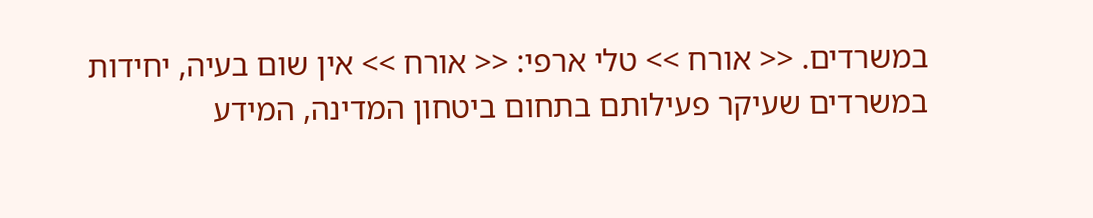במשרדים. << אורח >> טלי ארפי: << אורח >> אין שום בעיה, יחידות במשרדים שעיקר פעילותם בתחום ביטחון המדינה, המידע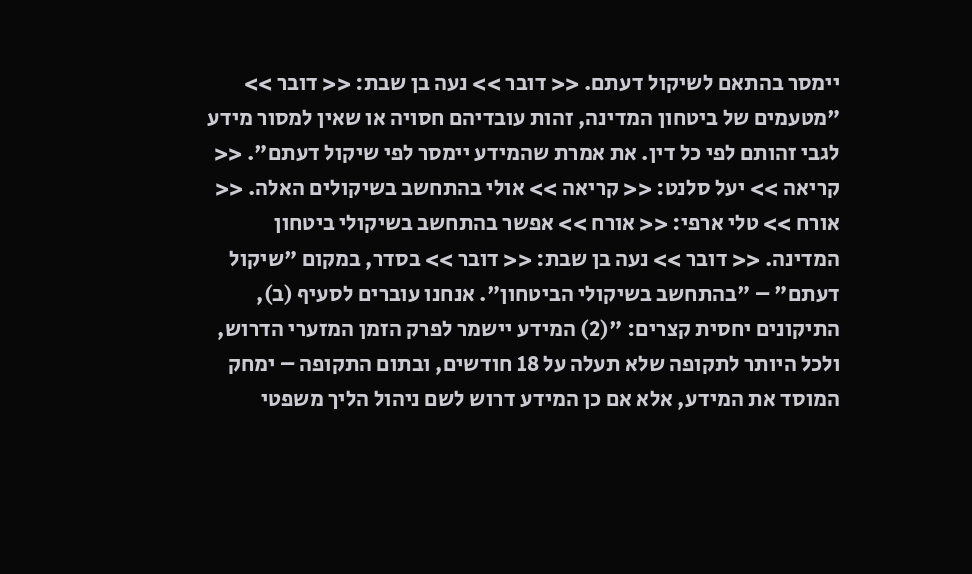יימסר בהתאם לשיקול דעתם. << דובר >> נעה בן שבת: << דובר >> "מטעמים של ביטחון המדינה, זהות עובדיהם חסויה או שאין למסור מידע לגבי זהותם לפי כל דין. את אמרת שהמידע יימסר לפי שיקול דעתם". << קריאה >> יעל סלנט: << קריאה >> אולי בהתחשב בשיקולים האלה. << אורח >> טלי ארפי: << אורח >> אפשר בהתחשב בשיקולי ביטחון המדינה. << דובר >> נעה בן שבת: << דובר >> בסדר, במקום "שיקול דעתם" – "בהתחשב בשיקולי הביטחון". אנחנו עוברים לסעיף (ב), התיקונים יחסית קצרים: "(2) המידע יישמר לפרק הזמן המזערי הדרוש, ולכל היותר לתקופה שלא תעלה על 18 חודשים, ובתום התקופה – ימחק המוסד את המידע, אלא אם כן המידע דרוש לשם ניהול הליך משפטי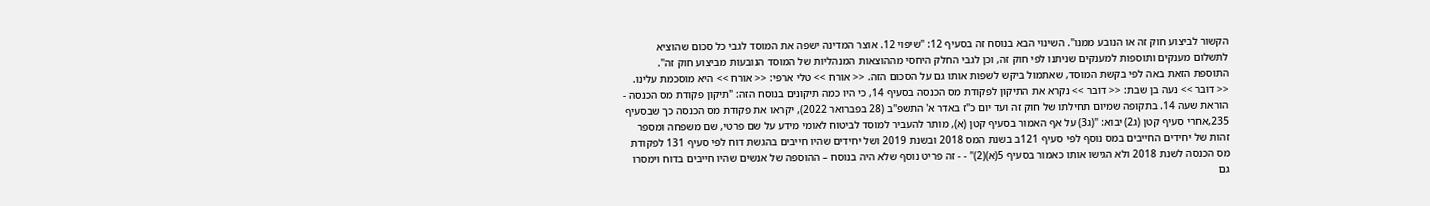הקשור לביצוע חוק זה או הנובע ממנו". השינוי הבא בנוסח זה בסעיף 12: "שיפוי 12. אוצר המדינה ישפה את המוסד לגבי כל סכום שהוציא לתשלום מענקים ותוספות למענקים שניתנו לפי חוק זה, וכן לגבי החלק היחסי מההוצאות המנהליות של המוסד הנובעות מביצוע חוק זה". התוספת הזאת באה לפי בקשת המוסד, שאתמול ביקש לשפות אותו גם על הסכום הזה. << אורח >> טלי ארפי: << אורח >> היא מוסכמת עלינו. << דובר >> נעה בן שבת: << דובר >> נקרא את התיקון לפקודת מס הכנסה בסעיף 14, כי היו כמה תיקונים בנוסח הזה: "תיקון פקודת מס הכנסה - הוראת שעה 14. בתקופה שמיום תחילתו של חוק זה ועד יום כ"ז באדר א' התשפ"ב (28 בפברואר 2022), יקראו את פקודת מס הכנסה כך שבסעיף 235,אחרי סעיף קטן (ג2) יבוא: "(ג3) על אף האמור בסעיף קטן (א), מותר להעביר למוסד לביטוח לאומי מידע על שם פרטי, שם משפחה ומספר זהות של יחידים החייבים במס נוסף לפי סעיף 121ב בשנת המס 2018 ובשנת 2019 ושל יחידים שהיו חייבים בהגשת דוח לפי סעיף 131 לפקודת מס הכנסה לשנת 2018 ולא הגישו אותו כאמור בסעיף 5(א)(2)" - - זה פריט נוסף שלא היה בנוסח – ההוספה של אנשים שהיו חייבים בדוח וימסרו גם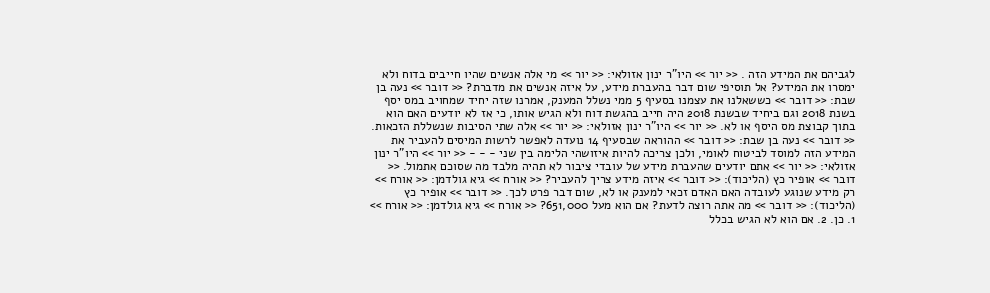לגביהם את המידע הזה . << יור >> היו"ר ינון אזולאי: << יור >> מי אלה אנשים שהיו חייבים בדוח ולא ימסרו את המידע? אל תוסיפי שום דבר בהעברת מידע, על איזה אנשים את מדברת? << דובר >> נעה בן שבת: << דובר >> כששאלנו את עצמנו בסעיף 5 ממי נשלל המענק, אמרנו שזה יחיד שמחויב במס יסף בשנת 2018 וגם ביחיד שבשנת 2018 היה חייב בהגשת דוח ולא הגיש אותו, כי אז לא יודעים האם הוא בתוך קבוצת מס היסף או לא. << יור >> היו"ר ינון אזולאי: << יור >> אלה שתי הסיבות שנשללת הזכאות. << דובר >> נעה בן שבת: << דובר >> ההוראה שבסעיף 14 נועדה לאפשר לרשות המיסים להעביר את המידע הזה למוסד לביטוח לאומי, ולכן צריכה להיות איזושהי הלימה בין שני - - - << יור >> היו"ר ינון אזולאי: << יור >> אתם יודעים שהעברת מידע של עובדי ציבור לא תהיה מלבד מה שסוכם אתמול. << דובר >> אופיר כץ (הליכוד): << דובר >> איזה מידע צריך להעביר? << אורח >> גיא גולדמן: << אורח >> רק מידע שנוגע לעובדה האם האדם זכאי למענק או לא, שום דבר פרט לכך. << דובר >> אופיר כץ (הליכוד): << דובר >> מה אתה רוצה לדעת? אם הוא מעל 651,000? << אורח >> גיא גולדמן: << אורח >> 1. כן. 2. אם הוא לא הגיש בכלל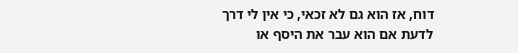דוח, אז הוא גם לא זכאי, כי אין לי דרך לדעת אם הוא עבר את היסף או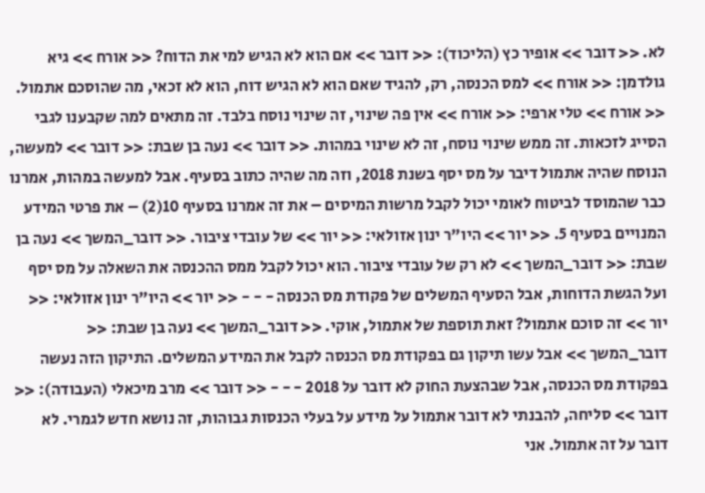לא. << דובר >> אופיר כץ (הליכוד): << דובר >> אם הוא לא הגיש למי את הדוח? << אורח >> גיא גולדמן: << אורח >> למס הכנסה, רק, להגיד שאם הוא לא הגיש דוח, הוא לא זכאי, מה שהוסכם אתמול. << אורח >> טלי ארפי: << אורח >> אין פה שינוי, זה שינוי נוסח בלבד. זה מתאים למה שקבענו לגבי הסייג לזכאות. זה ממש שינוי נוסח, זה לא שינוי במהות. << דובר >> נעה בן שבת: << דובר >> למעשה, הנוסח שהיה אתמול דיבר על מס יסף בשנת 2018, וזה מה שהיה כתוב בסעיף. אבל למעשה במהות, אמרנו כבר שהמוסד לביטוח לאומי יכול לקבל מרשות המיסים – את זה אמרנו בסעיף 10(2) – את פרטי המידע המנויים בסעיף 5. << יור >> היו"ר ינון אזולאי: << יור >> של עובדי ציבור. << דובר_המשך >> נעה בן שבת: << דובר_המשך >> לא רק של עובדי ציבור. הוא יכול לקבל ממס ההכנסה את השאלה על מס יסף ועל הגשת הדוחות, אבל הסעיף המשלים של פקודת מס הכנסה - - - << יור >> היו"ר ינון אזולאי: << יור >> זה סוכם אתמול? זאת תוספת של אתמול, אוקי. << דובר_המשך >> נעה בן שבת: << דובר_המשך >> אבל עשו תיקון גם בפקודת מס הכנסה לקבל את המידע המשלים. התיקון הזה נעשה בפקודת מס הכנסה, אבל שבהצעת החוק לא דובר על 2018 - - - << דובר >> מרב מיכאלי (העבודה): << דובר >> סליחה, להבנתי לא דובר אתמול על מידע על בעלי הכנסות גבוהות, זה נושא חדש לגמרי. לא דובר על זה אתמול. אני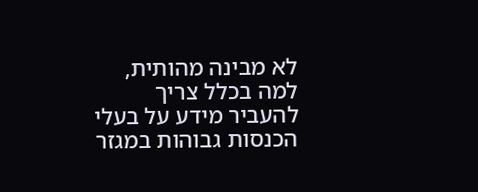לא מבינה מהותית, למה בכלל צריך להעביר מידע על בעלי הכנסות גבוהות במגזר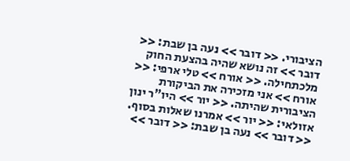הציבורי. << דובר >> נעה בן שבת: << דובר >> זה נושא שהיה בהצעת החוק מלכתחילה. << אורח >> טלי ארפי: << אורח >> אני מזכירה את הביקורת הציבורית שהיתה. << יור >> היו"ר ינון אזולאי: << יור >> אמרנו שאלות בסוף. << דובר >> נעה בן שבת: << דובר >>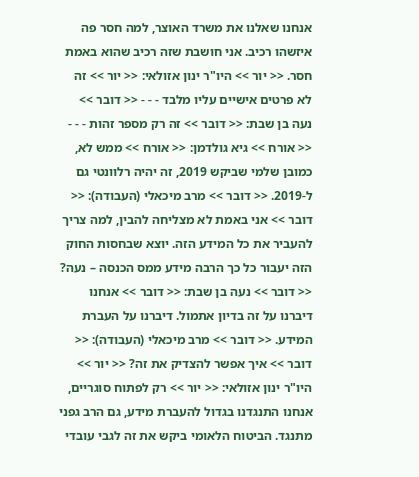אנחנו שאלנו את משרד האוצר, למה חסר פה איזשהו רכיב. אני חושבת שזה רכיב שהוא באמת חסר. << יור >> היו"ר ינון אזולאי: << יור >> זה לא פרטים אישיים עליו מלבד - - - << דובר >> נעה בן שבת: << דובר >> זה רק מספר זהות - - - << אורח >> גיא גולדמן: << אורח >> ממש לא, כמובן שלמי שביקש 2019, זה יהיה רלוונטי גם ל-2019. << דובר >> מרב מיכאלי (העבודה): << דובר >> אני באמת לא מצליחה להבין, למה צריך להעביר את כל המידע הזה. יוצא שבחסות החוק הזה יעבור כל כך הרבה מידע ממס הכנסה – נעה? << דובר >> נעה בן שבת: << דובר >> אנחנו דיברנו על זה בדיון אתמול. דיברנו על העברת המידע. << דובר >> מרב מיכאלי (העבודה): << דובר >> איך אפשר להצדיק את זה? << יור >> היו"ר ינון אזולאי: << יור >> רק לפתוח סוגריים, אנחנו התנגדנו בגדול להעברת מידע, גם הרב גפני מתנגד. הביטוח הלאומי ביקש את זה לגבי עובדי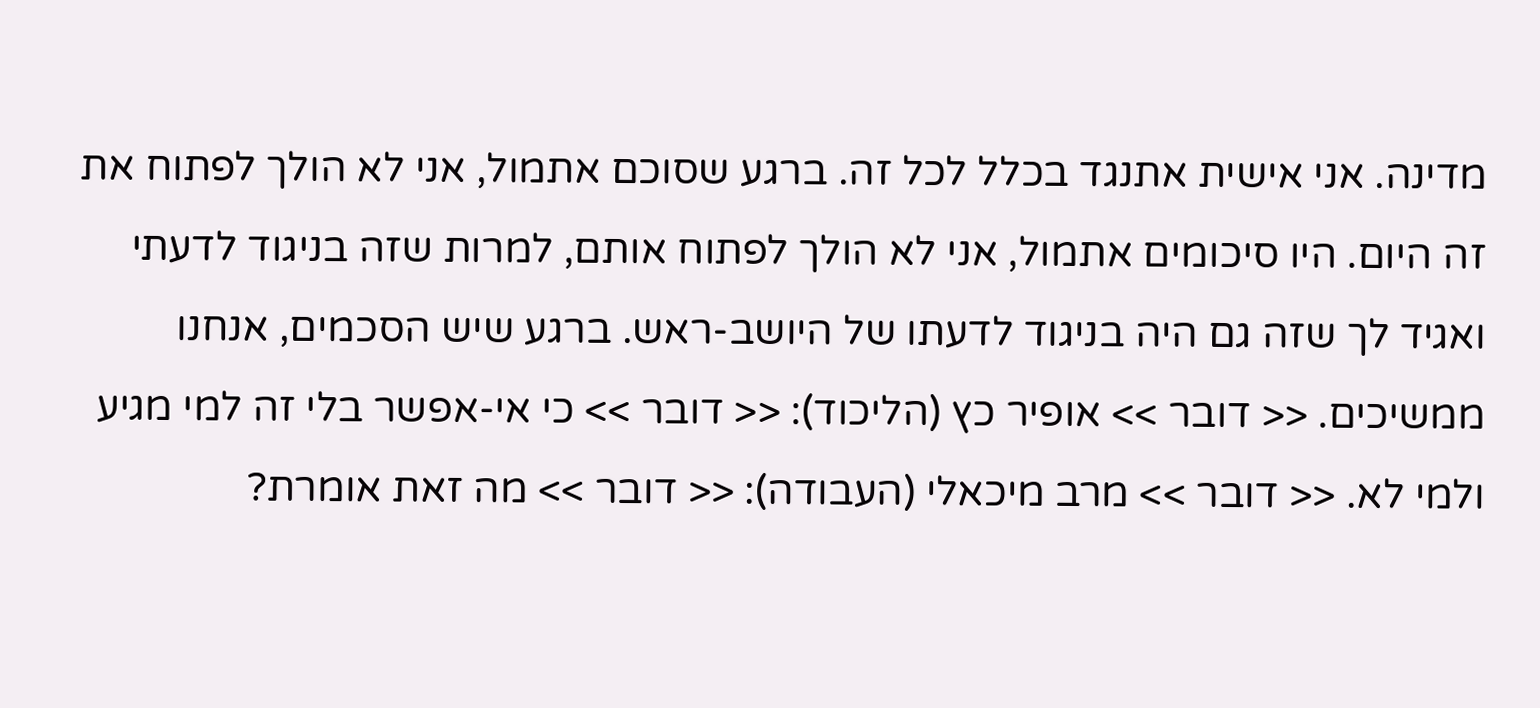מדינה. אני אישית אתנגד בכלל לכל זה. ברגע שסוכם אתמול, אני לא הולך לפתוח את זה היום. היו סיכומים אתמול, אני לא הולך לפתוח אותם, למרות שזה בניגוד לדעתי ואגיד לך שזה גם היה בניגוד לדעתו של היושב-ראש. ברגע שיש הסכמים, אנחנו ממשיכים. << דובר >> אופיר כץ (הליכוד): << דובר >> כי אי-אפשר בלי זה למי מגיע ולמי לא. << דובר >> מרב מיכאלי (העבודה): << דובר >> מה זאת אומרת?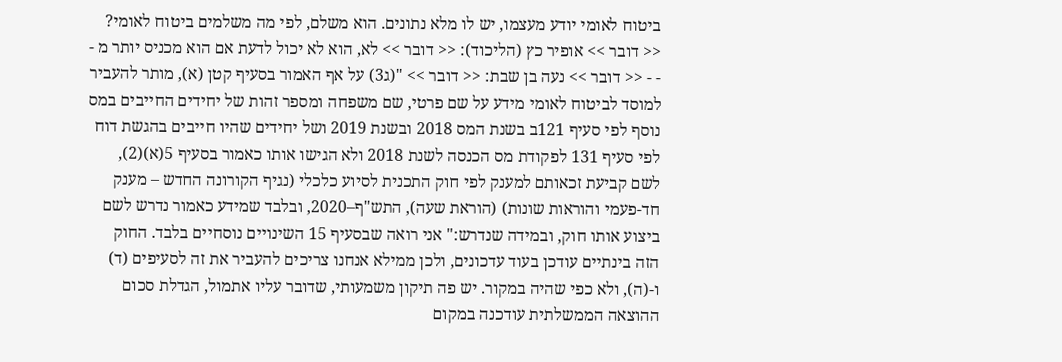ביטוח לאומי יודע מעצמו, יש לו מלא נתונים. הוא משלם, לפי מה משלמים ביטוח לאומי? << דובר >> אופיר כץ (הליכוד): << דובר >> לא, הוא לא יכול לדעת אם הוא מכניס יותר מ - - - << דובר >> נעה בן שבת: << דובר >> "(ג3) על אף האמור בסעיף קטן (א), מותר להעביר למוסד לביטוח לאומי מידע על שם פרטי, שם משפחה ומספר זהות של יחידים החייבים במס נוסף לפי סעיף 121ב בשנת המס 2018 ובשנת 2019 ושל יחידים שהיו חייבים בהגשת דוח לפי סעיף 131 לפקודת מס הכנסה לשנת 2018 ולא הגישו אותו כאמור בסעיף 5(א)(2), לשם קביעת זכאותם למענק לפי חוק התכנית לסיוע כלכלי (נגיף הקורונה החדש – מענק חד-פעמי והוראות שונות) (הוראת שעה), התש"ף–2020, ובלבד שמידע כאמור נדרש לשם ביצוע אותו חוק, ובמידה שנדרש:" אני רואה שבסעיף 15 השינויים נוסחיים בלבד. החוק הזה בינתיים עודכן בעוד עדכונים, ולכן ממילא אנחנו צריכים להעביר את זה לסעיפים (ד) ו-(ה), ולא כפי שהיה במקור. יש פה תיקון משמעותי, שדובר עליו אתמול, הגדלת סכום ההוצאה הממשלתית עודכנה במקום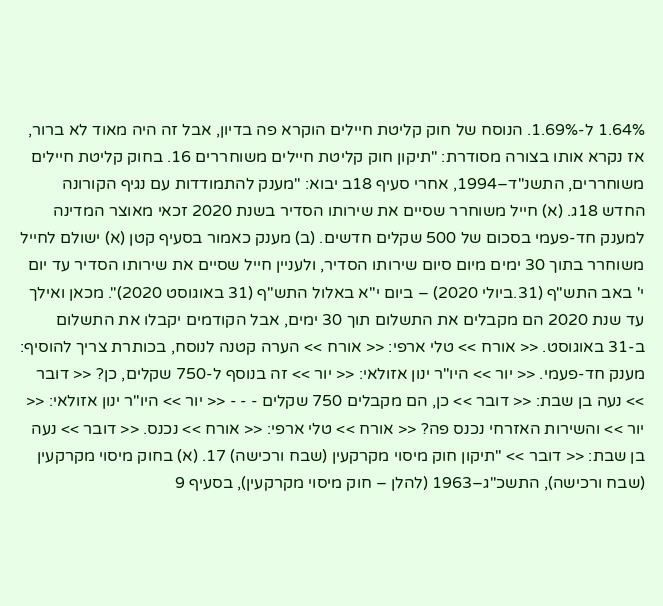1.64% ל-1.69%. הנוסח של חוק קליטת חיילים הוקרא פה בדיון, אבל זה היה מאוד לא ברור, אז נקרא אותו בצורה מסודרת: "תיקון חוק קליטת חיילים משוחררים 16. בחוק קליטת חיילים משוחררים, התשנ"ד–1994, אחרי סעיף 18ב יבוא: "מענק להתמודדות עם נגיף הקורונה החדש 18ג. (א) חייל משוחרר שסיים את שירותו הסדיר בשנת 2020 זכאי מאוצר המדינה למענק חד-פעמי בסכום של 500 שקלים חדשים. (ב) מענק כאמור בסעיף קטן (א) ישולם לחייל משוחרר בתוך 30 ימים מיום סיום שירותו הסדיר, ולעניין חייל שסיים את שירותו הסדיר עד יום י' באב התש"ף (31.ביולי 2020) – ביום י"א באלול התש"ף (31 באוגוסט 2020)". מכאן ואילך עד שנת 2020 הם מקבלים את התשלום תוך 30 ימים, אבל הקודמים יקבלו את התשלום ב-31 באוגוסט. << אורח >> טלי ארפי: << אורח >> הערה קטנה לנוסח, בכותרת צריך להוסיף: מענק חד-פעמי. << יור >> היו"ר ינון אזולאי: << יור >> זה בנוסף ל-750 שקלים, כן? << דובר >> נעה בן שבת: << דובר >> כן, הם מקבלים 750 שקלים - - - << יור >> היו"ר ינון אזולאי: << יור >> והשירות האזרחי נכנס פה? << אורח >> טלי ארפי: << אורח >> נכנס. << דובר >> נעה בן שבת: << דובר >> "תיקון חוק מיסוי מקרקעין (שבח ורכישה) 17. (א) בחוק מיסוי מקרקעין (שבח ורכישה), התשכ"ג–1963 (להלן – חוק מיסוי מקרקעין), בסעיף 9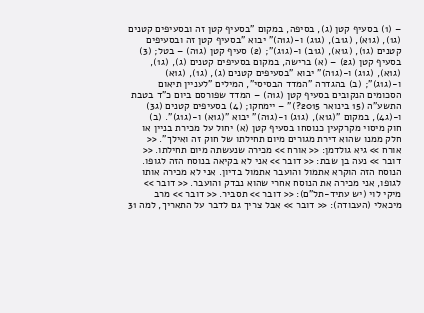– (1) בסעיף קטן (ג), בסיפה, במקום "בסעיף קטן זה ובסעיפים קטנים (ג1), (ג1א), (ג1ב), (ג1ג) ו-(ג1ה)" יבוא "בסעיף קטן זה ובסעיפים קטנים (ג1), (ג1א), (ג1ב) ו-(ג1ג)"; (2) סעיף קטן (ג1ה) – בטל; (3) בסעיף קטן (ג2) – (א) ברישה, במקום בסעיפים קטנים (ג), (ג1), (ג1א), (ג1ג) ו-(ג1ה)" יבוא "בסעיפים קטנים (ג), (ג1), (ג1א) ו-(ג1ג)"; (ב) בהגדרה "המדד הבסיסי", המילים "לעניין תיאום הסכומים הנקובים בסעיף קטן (ג1ה) – המדד שפורסם ביום כ"ד בטבת התשע"ה (15 בינואר 2015?)" – יימחקו; (4) בסעיפים קטנים (ג3) ו-(ג4), במקום "(ג1א), (ג1ג) ו-(ג1ה)" יבוא "(ג1א) ו-(ג1ג)". (ב)   חוק מיסוי מקרקעין כנוסחו בסעיף קטן (א) יחול על מכירת בניין או חלק ממנו שהוא דירת מגורים מיום תחילתו של חוק זה ואילך". << אורח >> גיא גולדמן: << אורח >> מכירה שנעשתה מיום תחילתו. << דובר >> נעה בן שבת: << דובר >> אני לא בקיאה בנוסח הזה לגופו. הנוסח הזה הוקרא אתמול והועבר אתמול בדיון. אני לא מכירה אותו לגופו, אני מכירה את הנוסח אחרי שהוא נבדק והועבר. << דובר >> מיקי לוי (יש עתיד-תל"ם): << דובר >> תסביר. << דובר >> מרב מיכאלי (העבודה): << דובר >> אבל צריך גם לדבר על התאריך, למה 31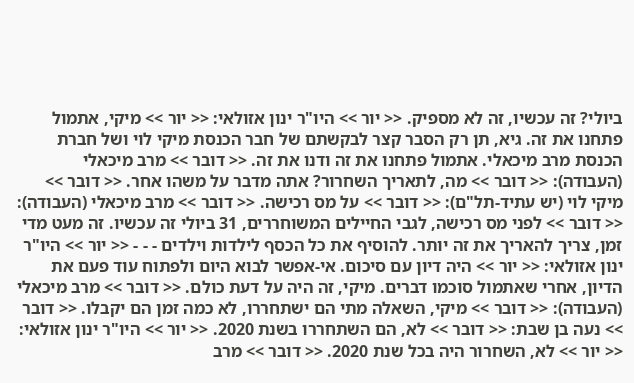ביולי? זה עכשיו, זה לא מספיק. << יור >> היו"ר ינון אזולאי: << יור >> מיקי, אתמול פתחנו את זה. גיא, תן רק הסבר קצר לבקשתם של חבר הכנסת מיקי לוי ושל חברת הכנסת מרב מיכאלי. אתמול פתחנו את זה ודנו את זה. << דובר >> מרב מיכאלי (העבודה): << דובר >> מה, לתאריך השחרור? אתה מדבר על משהו אחר. << דובר >> מיקי לוי (יש עתיד-תל"ם): << דובר >> על מס רכישה. << דובר >> מרב מיכאלי (העבודה): << דובר >> לפני מס רכישה, לגבי החיילים המשוחררים, 31 ביולי זה עכשיו. זה מעט מדי זמן, צריך להאריך את זה יותר. להוסיף את כל הכסף לילדות וילדים - - - << יור >> היו"ר ינון אזולאי: << יור >> היה דיון עם סיכום. אי-אפשר לבוא היום ולפתוח עוד פעם את הדיון, אחרי שאתמול סוכמו דברים. מיקי, זה היה על דעת כולם. << דובר >> מרב מיכאלי (העבודה): << דובר >> מיקי, השאלה מתי הם ישתחררו, לא כמה זמן הם יקבלו. << דובר >> נעה בן שבת: << דובר >> לא, הם השתחררו בשנת 2020. << יור >> היו"ר ינון אזולאי: << יור >> לא, השחרור היה בכל שנת 2020. << דובר >> מרב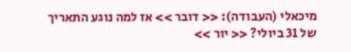מיכאלי (העבודה): << דובר >> אז למה נוגע התאריך של 31 ביולי? << יור >>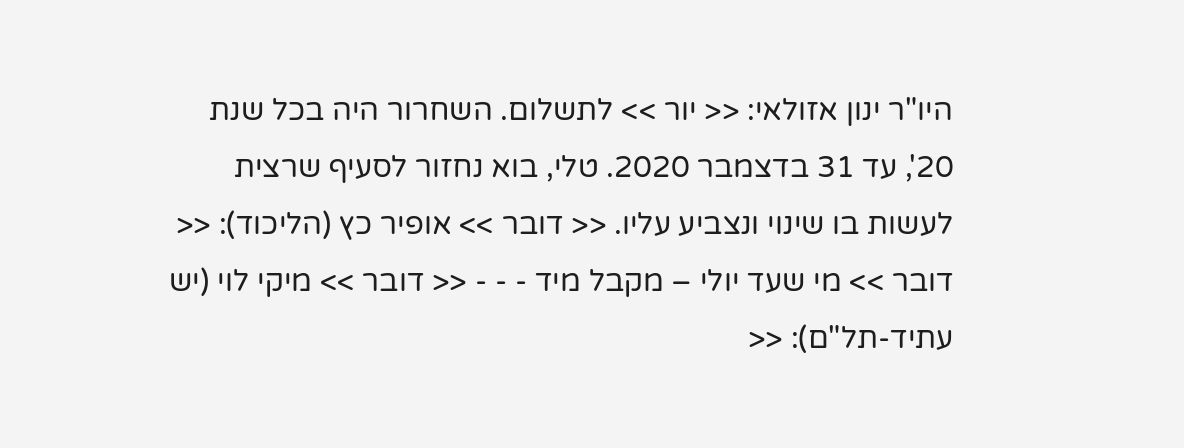היו"ר ינון אזולאי: << יור >> לתשלום. השחרור היה בכל שנת 20', עד 31 בדצמבר 2020. טלי, בוא נחזור לסעיף שרצית לעשות בו שינוי ונצביע עליו. << דובר >> אופיר כץ (הליכוד): << דובר >> מי שעד יולי – מקבל מיד - - - << דובר >> מיקי לוי (יש עתיד-תל"ם): <<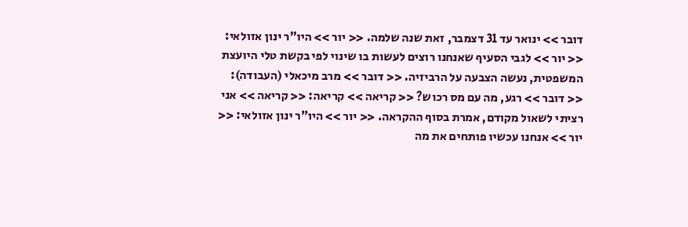דובר >> ינואר עד 31 דצמבר, זאת שנה שלמה. << יור >> היו"ר ינון אזולאי: << יור >> לגבי הסעיף שאנחנו רוצים לעשות בו שינוי לפי בקשת טלי היועצת המשפטית, נעשה הצבעה על הרביזיה. << דובר >> מרב מיכאלי (העבודה): << דובר >> רגע, מה עם מס רכוש? << קריאה >> קריאה: << קריאה >> אני רציתי לשאול מקודם, אמרת בסוף ההקראה. << יור >> היו"ר ינון אזולאי: << יור >> אנחנו עכשיו פותחים את מה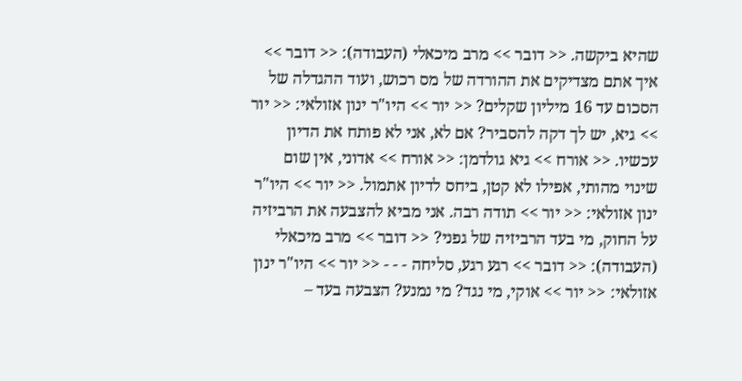שהיא ביקשה. << דובר >> מרב מיכאלי (העבודה): << דובר >> איך אתם מצדיקים את ההורדה של מס רכוש, ועוד ההגדלה של הסכום עד 16 מיליון שקלים? << יור >> היו"ר ינון אזולאי: << יור >> גיא, יש לך דקה להסביר? אם לא, אני לא פותח את הדיון עכשיו. << אורח >> גיא גולדמן: << אורח >> אדוני, אין שום שינוי מהותי, אפילו לא קטן, ביחס לדיון אתמול. << יור >> היו"ר ינון אזולאי: << יור >> תודה רבה. אני מביא להצבעה את הרביזיה על החוק, מי בעד הרביזיה של גפני? << דובר >> מרב מיכאלי (העבודה): << דובר >> רגע רגע, סליחה - - - << יור >> היו"ר ינון אזולאי: << יור >> אוקי, מי נגד? מי נמנע? הצבעה בעד –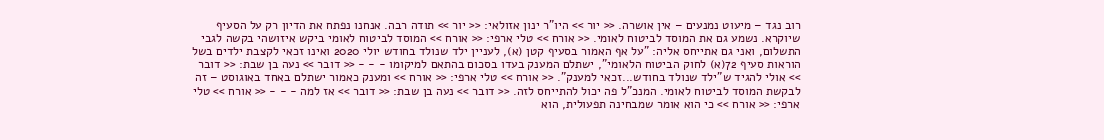רוב נגד – מיעוט נמנעים – אין אושרה. << יור >> היו"ר ינון אזולאי: << יור >> תודה רבה. אנחנו נפתח את הדיון רק על הסעיף שיוקרא. נשמע גם את המוסד לביטוח לאומי. << אורח >> טלי ארפי: << אורח >> המוסד לביטוח לאומי ביקש איזושהי בקשה לגבי התשלום, ואני גם אתייחס אליה: "על אף האמור בסעיף קטן (א), לעניין ילד שנולד בחודש יולי 2020 ואינו זכאי לקצבת ילדים בשל הוראות סעיף 72(א) לחוק הביטוח הלאומי", ישתלם המענק בעדו בסכום בהתאם למיקומו - - - << דובר >> נעה בן שבת: << דובר >> אולי להגיד ש"ילד שנולד בחודש...זכאי למענק". << אורח >> טלי ארפי: << אורח >> ומענק כאמור ישתלם באחד באוגוסט – זה לבקשת המוסד לביטוח לאומי. המנכ"ל פה יכול להתייחס לזה. << דובר >> נעה בן שבת: << דובר >> אז למה - - - << אורח >> טלי ארפי: << אורח >> כי הוא אומר שמבחינה תפעולית, הוא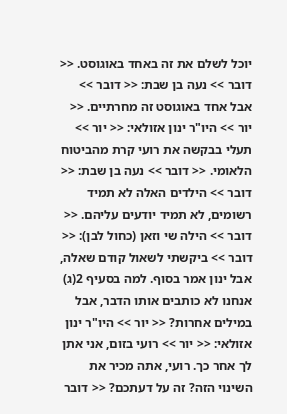יוכל לשלם את זה באחד באוגוסט. << דובר >> נעה בן שבת: << דובר >> אבל אחד באוגוסט זה מחרתיים. << יור >> היו"ר ינון אזולאי: << יור >> תעלי בבקשה את רועי קרת מהביטוח הלאומי. << דובר >> נעה בן שבת: << דובר >> הילדים האלה לא תמיד רשומים, לא תמיד יודעים עליהם. << דובר >> הילה שי וזאן (כחול לבן): << דובר >> ביקשתי לשאול קודם שאלה, אבל ינון אמר בסוף. למה בסעיף 2(ג) אנחנו לא כותבים אותו הדבר, אבל במילים אחרות? << יור >> היו"ר ינון אזולאי: << יור >> רועי בזום, אני אתן לך אחר כך. רועי, אתה מכיר את השינוי הזה? זה על דעתכם? << דובר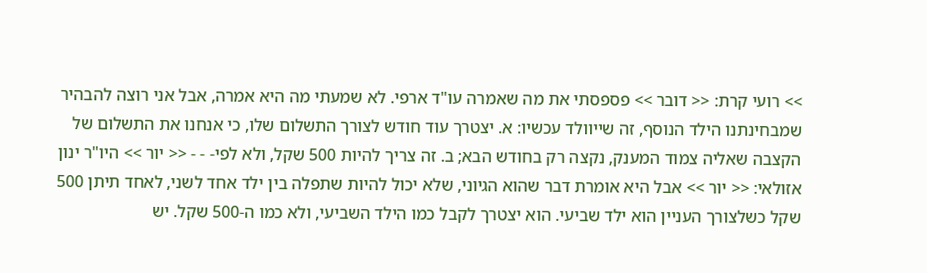>> רועי קרת: << דובר >> פספסתי את מה שאמרה עו"ד ארפי. לא שמעתי מה היא אמרה, אבל אני רוצה להבהיר שמבחינתנו הילד הנוסף, זה שייוולד עכשיו: א. יצטרך עוד חודש לצורך התשלום שלו, כי אנחנו את התשלום של הקצבה שאליה צמוד המענק, נקצה רק בחודש הבא; ב. זה צריך להיות 500 שקל, ולא לפי- - - << יור >> היו"ר ינון אזולאי: << יור >> אבל היא אומרת דבר שהוא הגיוני, שלא יכול להיות שתפלה בין ילד אחד לשני, לאחד תיתן 500 שקל כשלצורך העניין הוא ילד שביעי. הוא יצטרך לקבל כמו הילד השביעי, ולא כמו ה-500 שקל. יש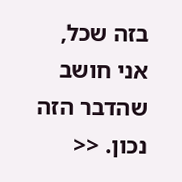בזה שכל, אני חושב שהדבר הזה נכון. <<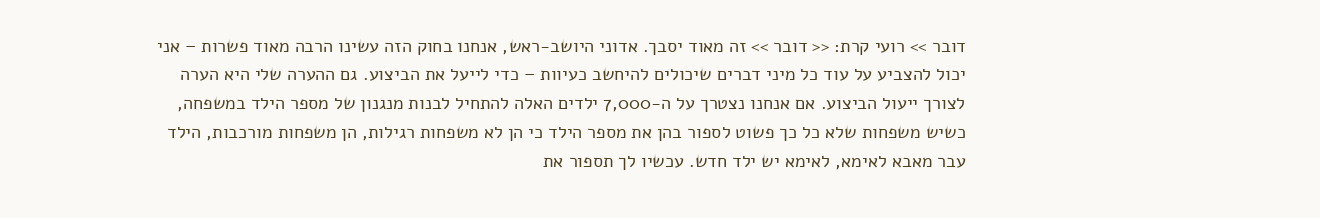דובר >> רועי קרת: << דובר >> זה מאוד יסבך. אדוני היושב-ראש, אנחנו בחוק הזה עשינו הרבה מאוד פשרות – אני יכול להצביע על עוד כל מיני דברים שיכולים להיחשב כעיוות – כדי לייעל את הביצוע. גם ההערה שלי היא הערה לצורך ייעול הביצוע. אם אנחנו נצטרך על ה-7,000 ילדים האלה להתחיל לבנות מנגנון של מספר הילד במשפחה, כשיש משפחות שלא כל כך פשוט לספור בהן את מספר הילד כי הן לא משפחות רגילות, הן משפחות מורכבות, הילד עבר מאבא לאימא, לאימא יש ילד חדש. עכשיו לך תספור את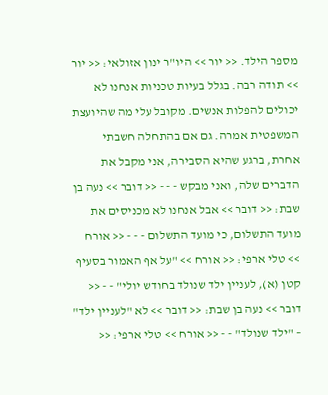מספר הילד. << יור >> היו"ר ינון אזולאי: << יור >> תודה רבה. בגלל בעיות טכניות אנחנו לא יכולים להפלות אנשים. מקובל עלי מה שהיועצת המשפטית אמרה. גם אם בהתחלה חשבתי אחרת, ברגע שהיא הסבירה, אני מקבל את הדברים שלה, ואני מבקש - - - << דובר >> נעה בן שבת: << דובר >> אבל אנחנו לא מכניסים את מועד התשלום, כי מועד התשלום - - - << אורח >> טלי ארפי: << אורח >> "על אף האמור בסעיף קטן (א), לעניין ילד שנולד בחודש יולי" - - << דובר >> נעה בן שבת: << דובר >> לא "לעניין ילד" – "ילד שנולד" - - << אורח >> טלי ארפי: <<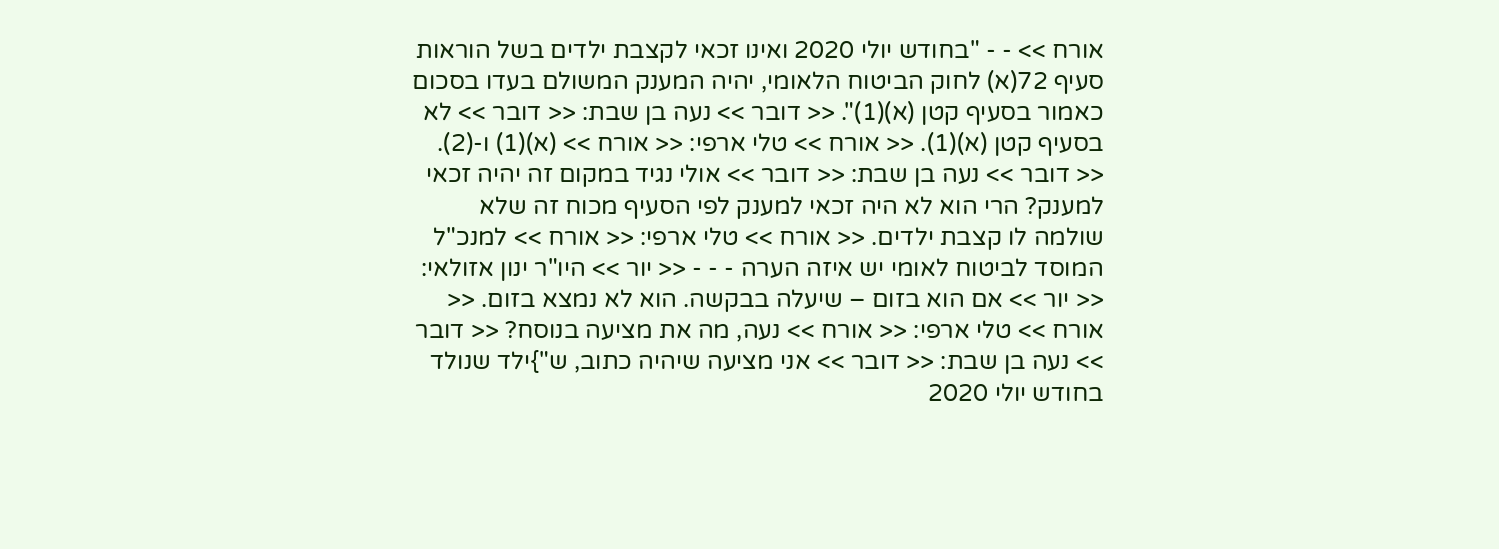אורח >> - - "בחודש יולי 2020 ואינו זכאי לקצבת ילדים בשל הוראות סעיף 72(א) לחוק הביטוח הלאומי, יהיה המענק המשולם בעדו בסכום כאמור בסעיף קטן (א)(1)". << דובר >> נעה בן שבת: << דובר >> לא בסעיף קטן (א)(1). << אורח >> טלי ארפי: << אורח >> (א)(1) ו-(2). << דובר >> נעה בן שבת: << דובר >> אולי נגיד במקום זה יהיה זכאי למענק? הרי הוא לא היה זכאי למענק לפי הסעיף מכוח זה שלא שולמה לו קצבת ילדים. << אורח >> טלי ארפי: << אורח >> למנכ"ל המוסד לביטוח לאומי יש איזה הערה - - - << יור >> היו"ר ינון אזולאי: << יור >> אם הוא בזום – שיעלה בבקשה. הוא לא נמצא בזום. << אורח >> טלי ארפי: << אורח >> נעה, מה את מציעה בנוסח? << דובר >> נעה בן שבת: << דובר >> אני מציעה שיהיה כתוב, ש"}ילד שנולד בחודש יולי 2020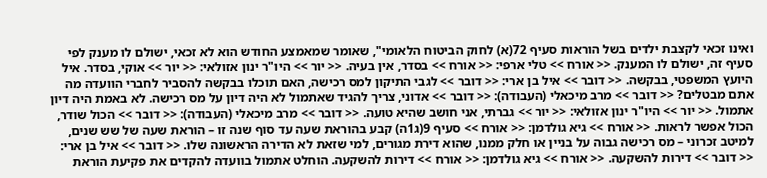ואינו זכאי לקצבת ילדים בשל הוראות סעיף 72(א) לחוק הביטוח הלאומי", שאומר שמאמצע החודש הוא לא זכאי, ישולם לו מענק לפי סעיף זה, ישולם לו המענק. << אורח >> טלי ארפי: << אורח >> בסדר, אין בעיה. << יור >> היו"ר ינון אזולאי: << יור >> אוקי, בסדר. איל היועץ המשפטי, בבקשה. << דובר >> איל בן ארי: << דובר >> לגבי התיקון למס רכישה, האם תוכלו בבקשה להסביר לחברי הוועדה מה אתם מבטלים? << דובר >> מרב מיכאלי (העבודה): << דובר >> אדוני, צריך להגיד שאתמול לא היה דיון על מס רכישה. לא באמת היה דיון אתמול. << יור >> היו"ר ינון אזולאי: << יור >> גברתי, אני חושב שהיא טועה. << דובר >> מרב מיכאלי (העבודה): << דובר >> הכול שודר, הכול אפשר לראות. << אורח >> גיא גולדמן: << אורח >> סעיף 9(ג1ה) קבע בהוראת שעה עד סוף שנה זו – הוראת שעה של שש שנים, למיטב זכרוני – מס רכישה גבוה על בניין או חלק ממנו, שהוא דירת מגורים, למי שזאת לא הדירה הראשונה שלו. << דובר >> איל בן ארי: << דובר >> דירות להשקעה. << אורח >> גיא גולדמן: << אורח >> דירות להשקעה. הוחלט אתמול בוועדה להקדים את פקיעת הוראת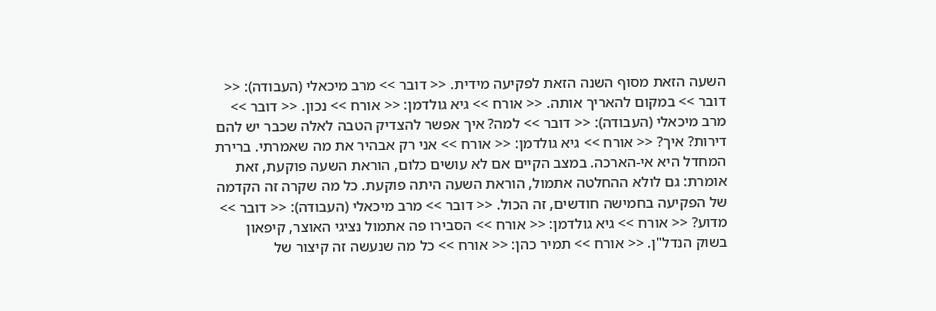השעה הזאת מסוף השנה הזאת לפקיעה מידית. << דובר >> מרב מיכאלי (העבודה): << דובר >> במקום להאריך אותה. << אורח >> גיא גולדמן: << אורח >> נכון. << דובר >> מרב מיכאלי (העבודה): << דובר >> למה? איך אפשר להצדיק הטבה לאלה שכבר יש להם דירות? איך? << אורח >> גיא גולדמן: << אורח >> אני רק אבהיר את מה שאמרתי. ברירת המחדל היא אי-הארכה. במצב הקיים אם לא עושים כלום, הוראת השעה פוקעת, זאת אומרת: גם לולא ההחלטה אתמול, הוראת השעה היתה פוקעת. כל מה שקרה זה הקדמה של הפקיעה בחמישה חודשים, זה הכול. << דובר >> מרב מיכאלי (העבודה): << דובר >> מדוע? << אורח >> גיא גולדמן: << אורח >> הסבירו פה אתמול נציגי האוצר, קיפאון בשוק הנדל"ן. << אורח >> תמיר כהן: << אורח >> כל מה שנעשה זה קיצור של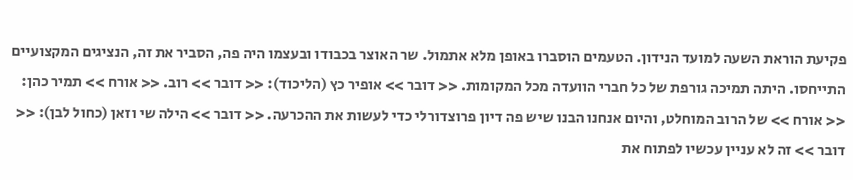פקיעת הוראת השעה למועד הנידון. הטעמים הוסברו באופן מלא אתמול. שר האוצר בכבודו ובעצמו היה פה, הסביר את זה, הנציגים המקצועיים התייחסו. היתה תמיכה גורפת של כל חברי הוועדה מכל המקומות. << דובר >> אופיר כץ (הליכוד): << דובר >> רוב. << אורח >> תמיר כהן: << אורח >> של הרוב המוחלט, והיום אנחנו הבנו שיש פה דיון פרוצדורלי כדי לעשות את ההכרעה. << דובר >> הילה שי וזאן (כחול לבן): << דובר >> זה לא עניין עכשיו לפתוח את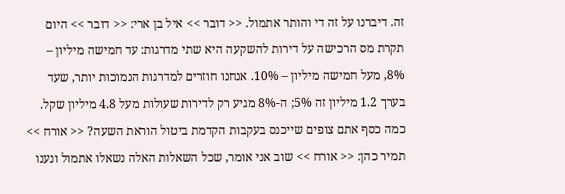זה. דיברנו על זה די והותר אתמול. << דובר >> איל בן ארי: << דובר >> היום תקרת מס הרכישה על דירות להשקעה היא שתי מדרגות: עד חמישה מיליון – 8%, מעל חמישה מיליון – 10%. אנחנו חוזרים למדרגות הנמוכות יותר, שעד בערך 1.2 מיליון זה 5%; ה-8% מגיע רק לדירות שעולות מעל 4.8 מיליון שקל. כמה כסף אתם צופים שייכנס בעקבות הקדמת ביטול הוראת השעה? << אורח >> תמיר כהן: << אורח >> שוב אני אומר, שכל השאלות האלה נשאלו אתמול ונענו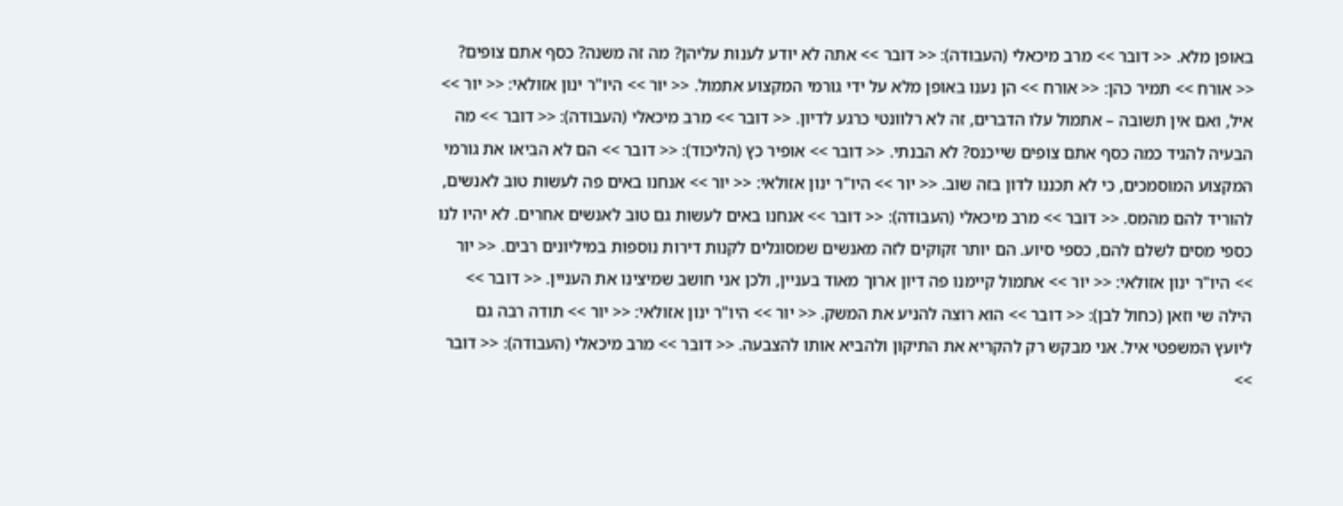באופן מלא. << דובר >> מרב מיכאלי (העבודה): << דובר >> אתה לא יודע לענות עליהן? מה זה משנה? כסף אתם צופים? << אורח >> תמיר כהן: << אורח >> הן נענו באופן מלא על ידי גורמי המקצוע אתמול. << יור >> היו"ר ינון אזולאי: << יור >> איל, ואם אין תשובה – אתמול עלו הדברים, זה לא רלוונטי כרגע לדיון. << דובר >> מרב מיכאלי (העבודה): << דובר >> מה הבעיה להגיד כמה כסף אתם צופים שייכנס? לא הבנתי. << דובר >> אופיר כץ (הליכוד): << דובר >> הם לא הביאו את גורמי המקצוע המוסמכים, כי לא תכננו לדון בזה שוב. << יור >> היו"ר ינון אזולאי: << יור >> אנחנו באים פה לעשות טוב לאנשים, להוריד להם מהמס. << דובר >> מרב מיכאלי (העבודה): << דובר >> אנחנו באים לעשות גם טוב לאנשים אחרים. לא יהיו לנו כספי מסים לשלם להם, כספי סיוע. הם יותר זקוקים לזה מאנשים שמסוגלים לקנות דירות נוספות במיליונים רבים. << יור >> היו"ר ינון אזולאי: << יור >> אתמול קיימנו פה דיון ארוך מאוד בעניין, ולכן אני חושב שמיצינו את העניין. << דובר >> הילה שי וזאן (כחול לבן): << דובר >> הוא רוצה להניע את המשק. << יור >> היו"ר ינון אזולאי: << יור >> תודה רבה גם ליועץ המשפטי איל. אני מבקש רק להקריא את התיקון ולהביא אותו להצבעה. << דובר >> מרב מיכאלי (העבודה): << דובר >>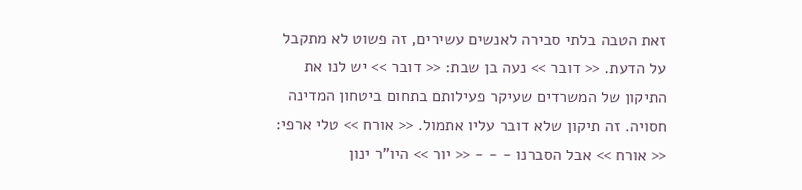זאת הטבה בלתי סבירה לאנשים עשירים, זה פשוט לא מתקבל על הדעת. << דובר >> נעה בן שבת: << דובר >> יש לנו את התיקון של המשרדים שעיקר פעילותם בתחום ביטחון המדינה חסויה. זה תיקון שלא דובר עליו אתמול. << אורח >> טלי ארפי: << אורח >> אבל הסברנו - - - << יור >> היו"ר ינון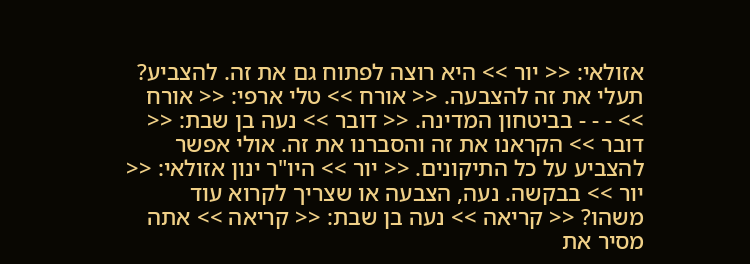אזולאי: << יור >> היא רוצה לפתוח גם את זה. להצביע? תעלי את זה להצבעה. << אורח >> טלי ארפי: << אורח >> - - - בביטחון המדינה. << דובר >> נעה בן שבת: << דובר >> הקראנו את זה והסברנו את זה. אולי אפשר להצביע על כל התיקונים. << יור >> היו"ר ינון אזולאי: << יור >> בבקשה. נעה, הצבעה או שצריך לקרוא עוד משהו? << קריאה >> נעה בן שבת: << קריאה >> אתה מסיר את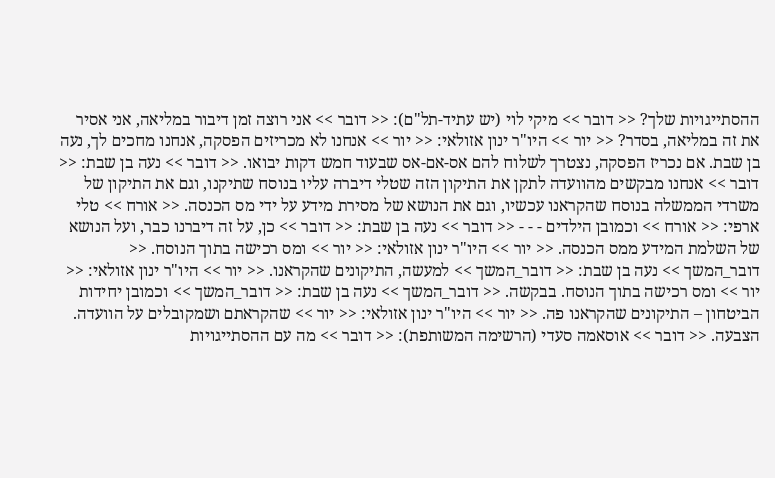ההסתייגויות שלך? << דובר >> מיקי לוי (יש עתיד-תל"ם): << דובר >> אני רוצה זמן דיבור במליאה, אני אסיר את זה במליאה, בסדר? << יור >> היו"ר ינון אזולאי: << יור >> אנחנו לא מכריזים הפסקה, אנחנו מחכים לך, נעה בן שבת. אם נכריז הפסקה, נצטרך לשלוח להם אס-אם-אס שבעוד חמש דקות יבואו. << דובר >> נעה בן שבת: << דובר >> אנחנו מבקשים מהוועדה לתקן את התיקון הזה שטלי דיברה עליו בנוסח שתיקנו, וגם את התיקון של משרדי הממשלה בנוסח שהקראנו עכשיו, וגם את הנושא של מסירת מידע על ידי מס הכנסה. << אורח >> טלי ארפי: << אורח >> וכמובן הילדים - - - << דובר >> נעה בן שבת: << דובר >> כן, על זה דיברנו כבר, ועל הנושא של השלמת המידע ממס הכנסה. << יור >> היו"ר ינון אזולאי: << יור >> ומס רכישה בתוך הנוסח. << דובר_המשך >> נעה בן שבת: << דובר_המשך >> למעשה, התיקונים שהקראנו. << יור >> היו"ר ינון אזולאי: << יור >> ומס רכישה בתוך הנוסח. בבקשה. << דובר_המשך >> נעה בן שבת: << דובר_המשך >> וכמובן יחידות הביטחון – התיקונים שהקראנו פה. << יור >> היו"ר ינון אזולאי: << יור >> שהקראתם ושמקובלים על הוועדה. הצבעה. << דובר >> אוסאמה סעדי (הרשימה המשותפת): << דובר >> מה עם ההסתייגויות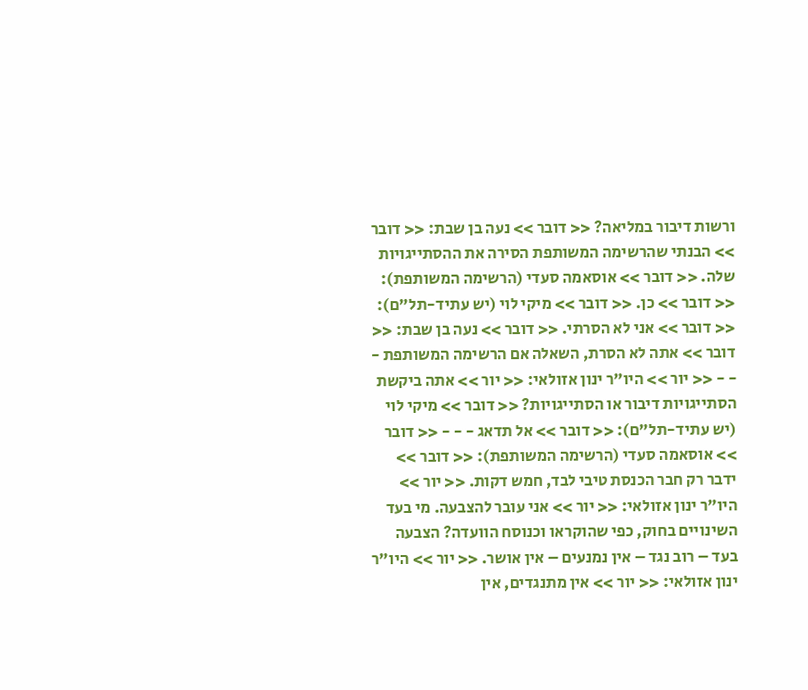ורשות דיבור במליאה? << דובר >> נעה בן שבת: << דובר >> הבנתי שהרשימה המשותפת הסירה את ההסתייגויות שלה. << דובר >> אוסאמה סעדי (הרשימה המשותפת): << דובר >> כן. << דובר >> מיקי לוי (יש עתיד-תל"ם): << דובר >> אני לא הסרתי. << דובר >> נעה בן שבת: << דובר >> אתה לא הסרת, השאלה אם הרשימה המשותפת - - - << יור >> היו"ר ינון אזולאי: << יור >> אתה ביקשת הסתייגויות דיבור או הסתייגויות? << דובר >> מיקי לוי (יש עתיד-תל"ם): << דובר >> אל תדאג - - - << דובר >> אוסאמה סעדי (הרשימה המשותפת): << דובר >> ידבר רק חבר הכנסת טיבי לבד, חמש דקות. << יור >> היו"ר ינון אזולאי: << יור >> אני עובר להצבעה. מי בעד השינויים בחוק, כפי שהוקראו וכנוסח הוועדה? הצבעה בעד – רוב נגד – אין נמנעים – אין אושר. << יור >> היו"ר ינון אזולאי: << יור >> אין מתנגדים, אין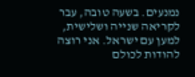נמנעים. בשעה טובה, עבר לקריאה שנייה ושלישית, למען עם ישראל. אני רוצה להודות לכולם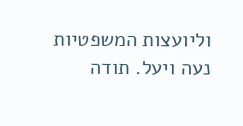וליועצות המשפטיות נעה ויעל. תודה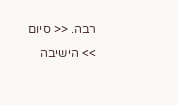רבה. << סיום >> הישיבה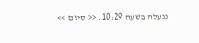ננעלה בשעה 10:29. << סיום >>